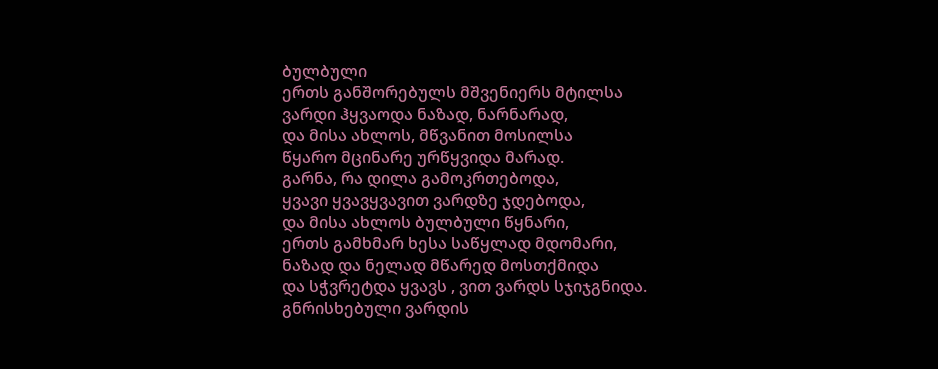ბულბული
ერთს განშორებულს მშვენიერს მტილსა
ვარდი ჰყვაოდა ნაზად, ნარნარად,
და მისა ახლოს, მწვანით მოსილსა
წყარო მცინარე ურწყვიდა მარად.
გარნა, რა დილა გამოკრთებოდა,
ყვავი ყვავყვავით ვარდზე ჯდებოდა,
და მისა ახლოს ბულბული წყნარი,
ერთს გამხმარ ხესა საწყლად მდომარი,
ნაზად და ნელად მწარედ მოსთქმიდა
და სჭვრეტდა ყვავს , ვით ვარდს სჯიჯგნიდა.
გნრისხებული ვარდის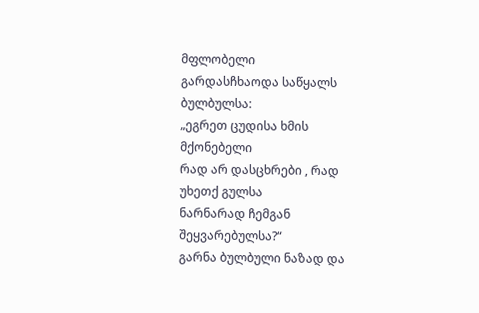მფლობელი
გარდასჩხაოდა საწყალს ბულბულსა:
„ეგრეთ ცუდისა ხმის მქონებელი
რად არ დასცხრები , რად უხეთქ გულსა
ნარნარად ჩემგან შეყვარებულსა?“
გარნა ბულბული ნაზად და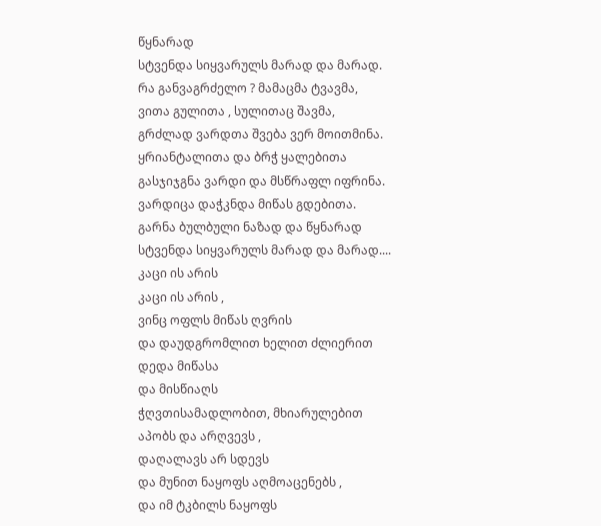წყნარად
სტვენდა სიყვარულს მარად და მარად.
რა განვაგრძელო ? მამაცმა ტვავმა,
ვითა გულითა , სულითაც შავმა,
გრძლად ვარდთა შვება ვერ მოითმინა.
ყრიანტალითა და ბრჭ ყალებითა
გასჯიჯგნა ვარდი და მსწრაფლ იფრინა.
ვარდიცა დაჭკნდა მიწას გდებითა.
გარნა ბულბული ნაზად და წყნარად
სტვენდა სიყვარულს მარად და მარად....
კაცი ის არის
კაცი ის არის ,
ვინც ოფლს მიწას ღვრის
და დაუდგრომლით ხელით ძლიერით
დედა მიწასა
და მისწიაღს
ჭღვთისამადლობით, მხიარულებით
აპობს და არღვევს ,
დაღალავს არ სდევს
და მუნით ნაყოფს აღმოაცენებს ,
და იმ ტკბილს ნაყოფს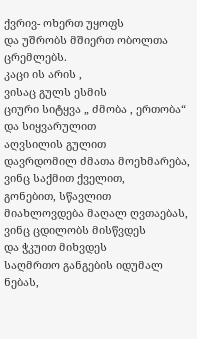ქვრივ- ოხერთ უყოფს
და უშრობს მშიერთ ობოლთა ცრემლებს.
კაცი ის არის ,
ვისაც გულს ესმის
ციური სიტყვა „ ძმობა , ერთობა“
და სიყვარულით
აღვსილის გულით
დავრდომილ ძმათა მოეხმარება,
ვინც საქმით ქველით,
გონებით, სწავლით
მიახლოვდება მაღალ ღვთაებას,
ვინც ცდილობს მისწვდეს
და ჭკუით მიხვდეს
საღმრთო განგების იდუმალ ნებას,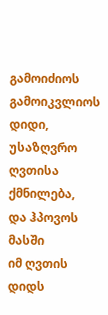გამოიძიოს
გამოიკვლიოს
დიდი, უსაზღვრო ღვთისა ქმნილება,
და ჰპოვოს მასში
იმ ღვთის დიდს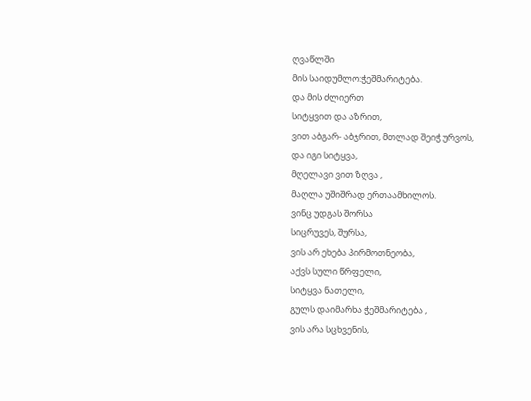ღვაწლში
მის საიდუმლო:ჭეშმარიტება.
და მის ძლიერთ
სიტყვით და აზრით,
ვით აბგარ- აბჯრით, მთლად შეიჭ ურვოს,
და იგი სიტყვა,
მღელავი ვით ზღვა ,
მაღლა უშიშრად ერთაამხილოს.
ვინც უდგას შორსა
სიცრუვეს, შურსა,
ვის არ ეხება პირმოთნეობა,
აქვს სული წრფელი,
სიტყვა ნათელი,
გულს დაიმარხა ჭეშმარიტება ,
ვის არა სცხვენის,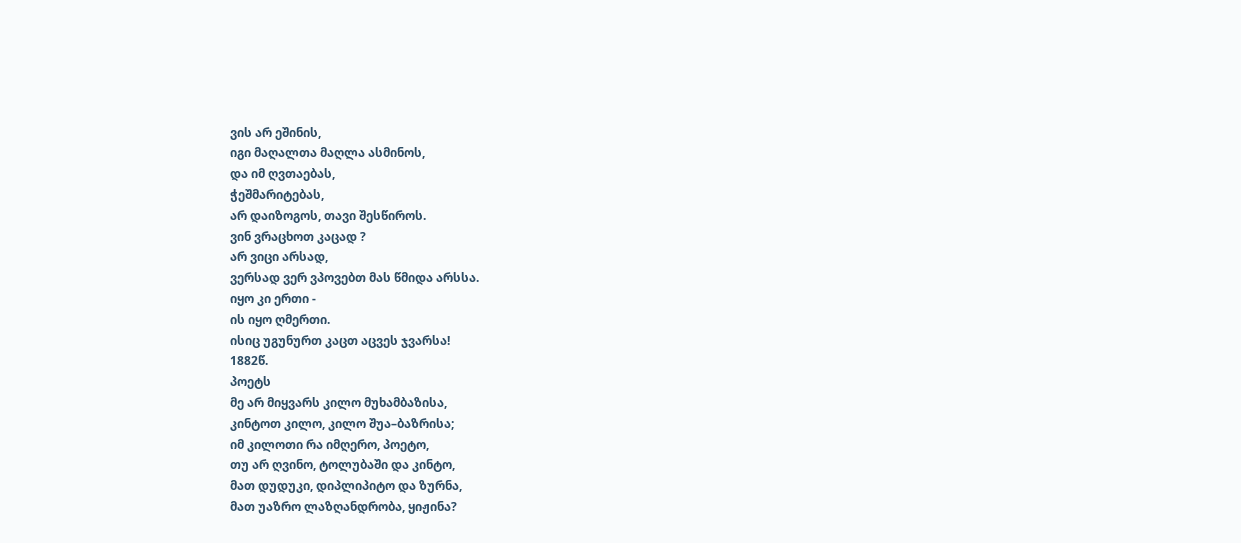ვის არ ეშინის,
იგი მაღალთა მაღლა ასმინოს,
და იმ ღვთაებას,
ჭეშმარიტებას,
არ დაიზოგოს, თავი შესწიროს.
ვინ ვრაცხოთ კაცად ?
არ ვიცი არსად,
ვერსად ვერ ვპოვებთ მას წმიდა არსსა.
იყო კი ერთი -
ის იყო ღმერთი.
ისიც უგუნურთ კაცთ აცვეს ჯვარსა!
1882წ.
პოეტს
მე არ მიყვარს კილო მუხამბაზისა,
კინტოთ კილო, კილო შუა–ბაზრისა;
იმ კილოთი რა იმღერო, პოეტო,
თუ არ ღვინო, ტოლუბაში და კინტო,
მათ დუდუკი, დიპლიპიტო და ზურნა,
მათ უაზრო ლაზღანდრობა, ყიჟინა?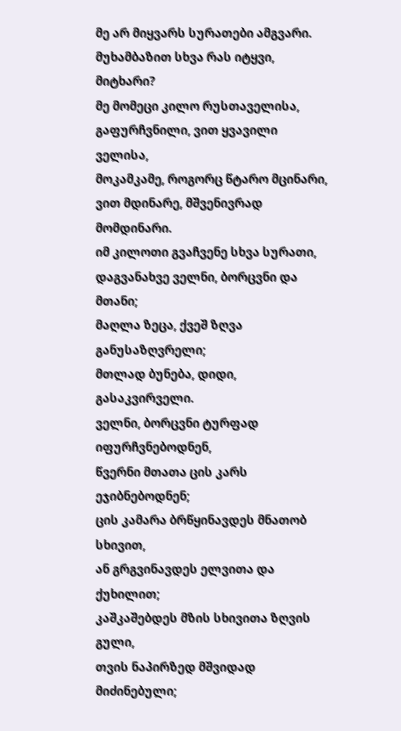მე არ მიყვარს სურათები ამგვარი.
მუხამბაზით სხვა რას იტყვი, მიტხარი?
მე მომეცი კილო რუსთაველისა,
გაფურჩვნილი, ვით ყვავილი ველისა,
მოკამკამე, როგორც წტარო მცინარი,
ვით მდინარე, მშვენივრად მომდინარი.
იმ კილოთი გვაჩვენე სხვა სურათი,
დაგვანახვე ველნი, ბორცვნი და მთანი;
მაღლა ზეცა, ქვეშ ზღვა განუსაზღვრელი;
მთლად ბუნება, დიდი, გასაკვირველი.
ველნი, ბორცვნი ტურფად იფურჩვნებოდნენ,
წვერნი მთათა ცის კარს ეჯიბნებოდნენ;
ცის კამარა ბრწყინავდეს მნათობ სხივით,
ან გრგვინავდეს ელვითა და ქუხილით;
კაშკაშებდეს მზის სხივითა ზღვის გული,
თვის ნაპირზედ მშვიდად მიძინებული;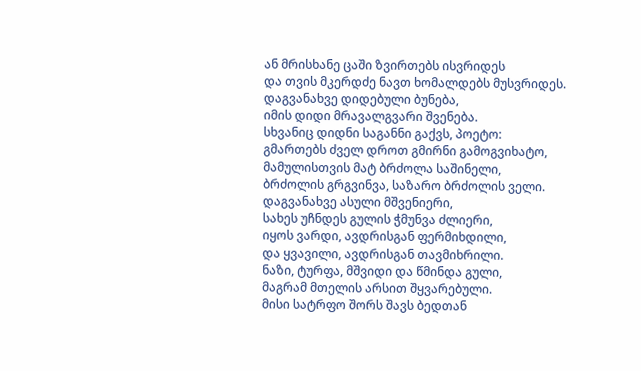ან მრისხანე ცაში ზვირთებს ისვრიდეს
და თვის მკერდძე ნავთ ხომალდებს მუსვრიდეს.
დაგვანახვე დიდებული ბუნება,
იმის დიდი მრავალგვარი შვენება.
სხვანიც დიდნი საგანნი გაქვს, პოეტო:
გმართებს ძველ დროთ გმირნი გამოგვიხატო,
მამულისთვის მატ ბრძოლა საშინელი,
ბრძოლის გრგვინვა, საზარო ბრძოლის ველი.
დაგვანახვე ასული მშვენიერი,
სახეს უჩნდეს გულის ჭმუნვა ძლიერი,
იყოს ვარდი, ავდრისგან ფერმიხდილი,
და ყვავილი, ავდრისგან თავმიხრილი.
ნაზი, ტურფა, მშვიდი და წმინდა გული,
მაგრამ მთელის არსით შყვარებული.
მისი სატრფო შორს შავს ბედთან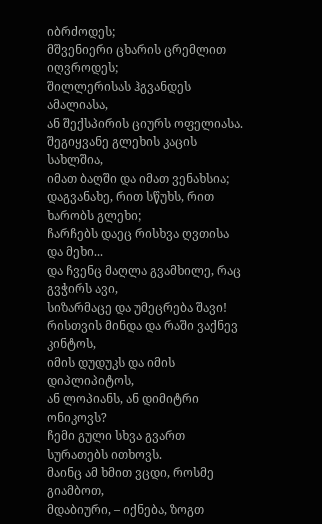იბრძოდეს;
მშვენიერი ცხარის ცრემლით იღვროდეს;
შილლერისას ჰგვანდეს ამალიასა,
ან შექსპირის ციურს ოფელიასა.
შეგიყვანე გლეხის კაცის სახლშია,
იმათ ბაღში და იმათ ვენახსია;
დაგვანახე, რით სწუხს, რით ხარობს გლეხი;
ჩარჩებს დაეც რისხვა ღვთისა და მეხი...
და ჩვენც მაღლა გვამხილე, რაც გვჭირს ავი,
სიზარმაცე და უმეცრება შავი!
რისთვის მინდა და რაში ვაქნევ კინტოს,
იმის დუდუკს და იმის დიპლიპიტოს,
ან ლოპიანს, ან დიმიტრი ონიკოვს?
ჩემი გული სხვა გვართ სურათებს ითხოვს.
მაინც ამ ხმით ვცდი, როსმე გიამბოთ,
მდაბიური, – იქნება, ზოგთ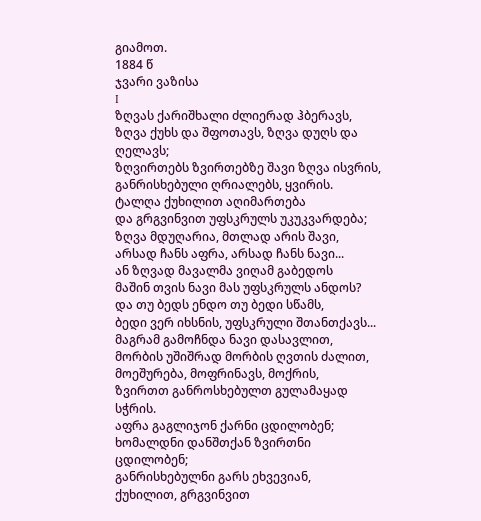გიამოთ.
1884 წ
ჯვარი ვაზისა
I
ზღვას ქარიშხალი ძლიერად ჰბერავს,
ზღვა ქუხს და შფოთავს, ზღვა დუღს და ღელავს;
ზღვირთებს ზვირთებზე შავი ზღვა ისვრის,
განრისხებული ღრიალებს, ყვირის.
ტალღა ქუხილით აღიმართება
და გრგვინვით უფსკრულს უკუკვარდება;
ზღვა მდუღარია, მთლად არის შავი,
არსად ჩანს აფრა, არსად ჩანს ნავი...
ან ზღვად მავალმა ვიღამ გაბედოს
მაშინ თვის ნავი მას უფსკრულს ანდოს?
და თუ ბედს ენდო თუ ბედი სწამს,
ბედი ვერ იხსნის, უფსკრული შთანთქავს...
მაგრამ გამოჩნდა ნავი დასავლით,
მორბის უშიშრად მორბის ღვთის ძალით,
მოეშურება, მოფრინავს, მოქრის,
ზვირთთ განროსხებულთ გულამაყად სჭრის.
აფრა გაგლიჯონ ქარნი ცდილობენ;
ხომალდნი დანშთქან ზვირთნი ცდილობენ;
განრისხებულნი გარს ეხვევიან,
ქუხილით, გრგვინვით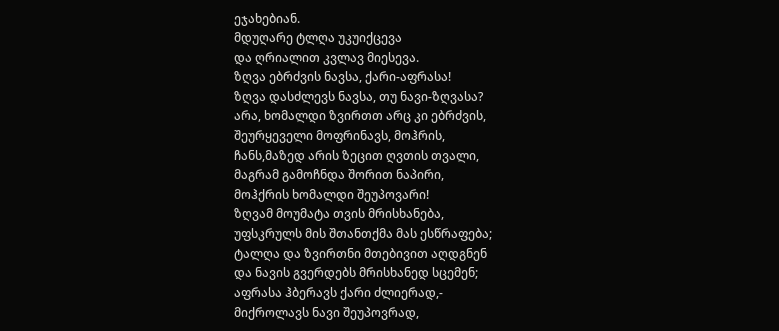ეჯახებიან.
მდუღარე ტლღა უკუიქცევა
და ღრიალით კვლავ მიესევა.
ზღვა ებრძვის ნავსა, ქარი-აფრასა!
ზღვა დასძლევს ნავსა, თუ ნავი-ზღვასა?
არა, ხომალდი ზვირთთ არც კი ებრძვის,
შეურყეველი მოფრინავს, მოჰრის,
ჩანს,მაზედ არის ზეცით ღვთის თვალი,
მაგრამ გამოჩნდა შორით ნაპირი,
მოჰქრის ხომალდი შეუპოვარი!
ზღვამ მოუმატა თვის მრისხანება,
უფსკრულს მის შთანთქმა მას ესწრაფება;
ტალღა და ზვირთნი მთებივით აღდგნენ
და ნავის გვერდებს მრისხანედ სცემენ;
აფრასა ჰბერავს ქარი ძლიერად,-
მიქროლავს ნავი შეუპოვრად,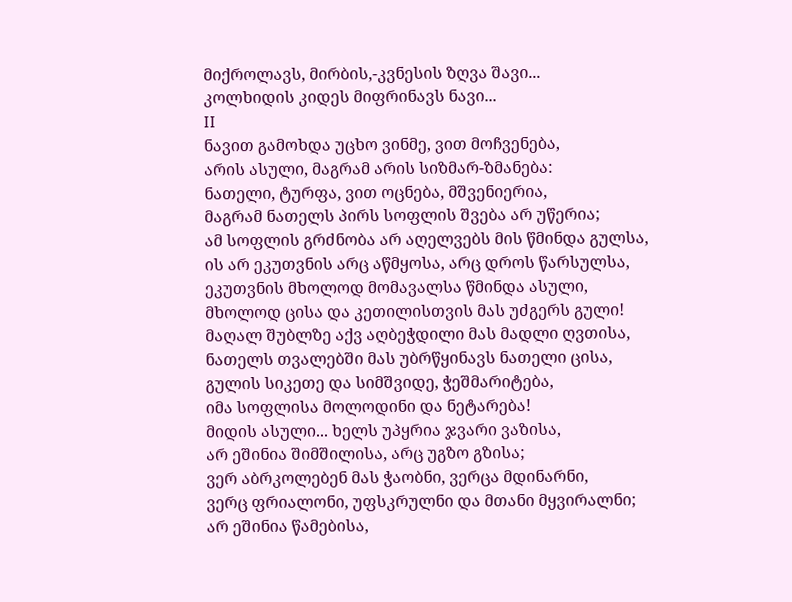მიქროლავს, მირბის,-კვნესის ზღვა შავი...
კოლხიდის კიდეს მიფრინავს ნავი...
II
ნავით გამოხდა უცხო ვინმე, ვით მოჩვენება,
არის ასული, მაგრამ არის სიზმარ-ზმანება:
ნათელი, ტურფა, ვით ოცნება, მშვენიერია,
მაგრამ ნათელს პირს სოფლის შვება არ უწერია;
ამ სოფლის გრძნობა არ აღელვებს მის წმინდა გულსა,
ის არ ეკუთვნის არც აწმყოსა, არც დროს წარსულსა,
ეკუთვნის მხოლოდ მომავალსა წმინდა ასული,
მხოლოდ ცისა და კეთილისთვის მას უძგერს გული!
მაღალ შუბლზე აქვ აღბეჭდილი მას მადლი ღვთისა,
ნათელს თვალებში მას უბრწყინავს ნათელი ცისა,
გულის სიკეთე და სიმშვიდე, ჭეშმარიტება,
იმა სოფლისა მოლოდინი და ნეტარება!
მიდის ასული... ხელს უპყრია ჯვარი ვაზისა,
არ ეშინია შიმშილისა, არც უგზო გზისა;
ვერ აბრკოლებენ მას ჭაობნი, ვერცა მდინარნი,
ვერც ფრიალონი, უფსკრულნი და მთანი მყვირალნი;
არ ეშინია წამებისა,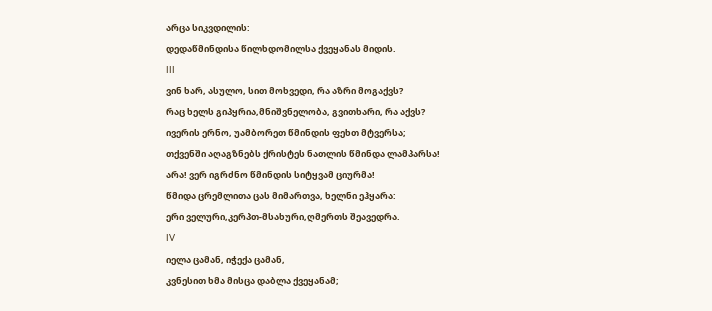არცა სიკვდილის:
დედაწმინდისა წილხდომილსა ქვეყანას მიდის.
III
ვინ ხარ, ასულო, სით მოხვედი, რა აზრი მოგაქვს?
რაც ხელს გიპყრია,მნიშვნელობა, გვითხარი, რა აქვს?
ივერის ერნო, უამბორეთ წმინდის ფეხთ მტვერსა;
თქვენში აღაგზნებს ქრისტეს ნათლის წმინდა ლამპარსა!
არა! ვერ იგრძნო წმინდის სიტყვამ ციურმა!
წმიდა ცრემლითა ცას მიმართვა, ხელნი ეჰყარა:
ერი ველური,კერპთ-მსახური,ღმერთს შეავედრა.
IV
იელა ცამან, იჭექა ცამან,
კვნესით ხმა მისცა დაბლა ქვეყანამ;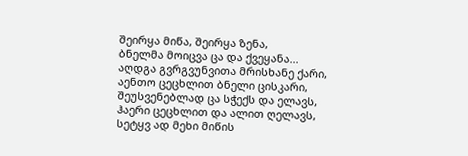შეირყა მიწა, შეირყა ზენა,
ბნელმა მოიცვა ცა და ქვეყანა...
აღდგა გვრგვუნვითა მრისხანე ქარი,
აენთო ცეცხლით ბნელი ცისკარი,
შეუსვენებლად ცა სჭექს და ელავს,
ჰაერი ცეცხლით და ალით ღელავს,
სეტყვ ად მეხი მიწის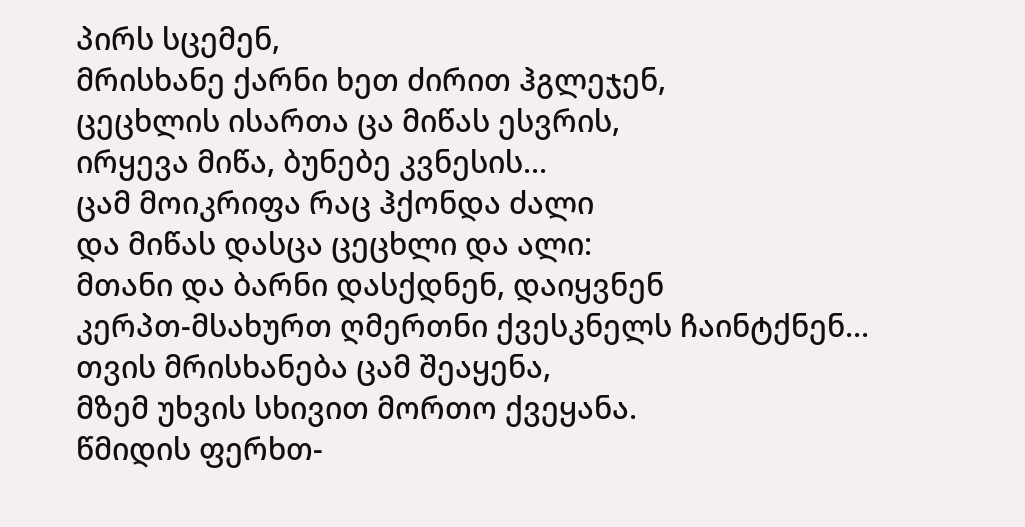პირს სცემენ,
მრისხანე ქარნი ხეთ ძირით ჰგლეჯენ,
ცეცხლის ისართა ცა მიწას ესვრის,
ირყევა მიწა, ბუნებე კვნესის...
ცამ მოიკრიფა რაც ჰქონდა ძალი
და მიწას დასცა ცეცხლი და ალი:
მთანი და ბარნი დასქდნენ, დაიყვნენ
კერპთ-მსახურთ ღმერთნი ქვესკნელს ჩაინტქნენ...
თვის მრისხანება ცამ შეაყენა,
მზემ უხვის სხივით მორთო ქვეყანა.
წმიდის ფერხთ-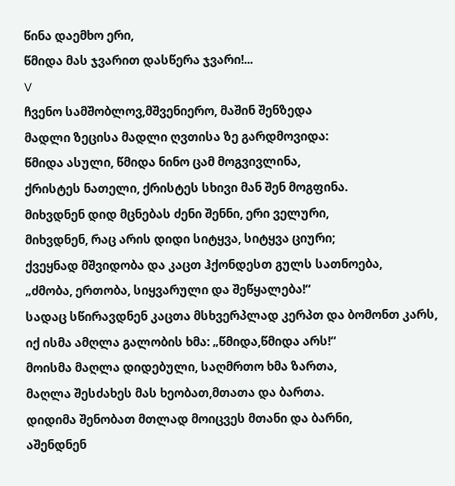წინა დაემხო ერი,
წმიდა მას ჯვარით დასწერა ჯვარი!...
V
ჩვენო სამშობლოვ,მშვენიერო, მაშინ შენზედა
მადლი ზეცისა მადლი ღვთისა ზე გარდმოვიდა:
წმიდა ასული, წმიდა ნინო ცამ მოგვივლინა,
ქრისტეს ნათელი, ქრისტეს სხივი მან შენ მოგფინა.
მიხვდნენ დიდ მცნებას ძენი შენნი, ერი ველური,
მიხვდნენ, რაც არის დიდი სიტყვა, სიტყვა ციური;
ქვეყნად მშვიდობა და კაცთ ჰქონდესთ გულს სათნოება,
„ძმობა, ერთობა, სიყვარული და შეწყალება!“
სადაც სწირავდნენ კაცთა მსხვერპლად კერპთ და ბომონთ კარს,
იქ ისმა ამღლა გალობის ხმა: „წმიდა,წმიდა არს!“
მოისმა მაღლა დიდებული, საღმრთო ხმა ზართა,
მაღლა შესძახეს მას ხეობათ,მთათა და ბართა.
დიდიმა შენობათ მთლად მოიცვეს მთანი და ბარნი,
აშენდნენ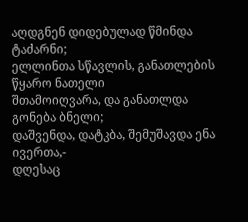აღდგნენ დიდებულად წმინდა ტაძარნი;
ელლინთა სწავლის, განათლების წყარო ნათელი
შთამოიღვარა, და განათლდა გონება ბნელი;
დაშვენდა, დატკბა, შემუშავდა ენა ივერთა,-
დღესაც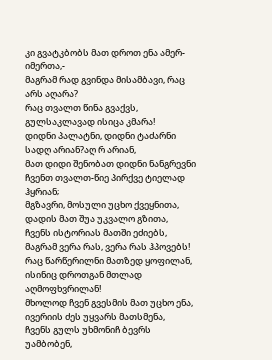კი გვატკბობს მათ დროთ ენა ამერ-იმერთა,-
მაგრამ რად გვინდა მისამბავი, რაც არს აღარა?
რაც თვალთ წინა გვაქვს, გულსაკლავად ისიცა კმარა!
დიდნი პალატნი, დიდნი ტაძარნი
სადღ არიან?აღ რ არიან,
მათ დიდი შენობათ დიდნი ნანგრევნი
ჩვენთ თვალთ-წიე პირქვე ტიელად ჰყრიან;
მგზავრი, მოსული უცხო ქვეყნითა,
დადის მათ შუა უკვალო გზითა,
ჩვენს ისტორიას მათში ეძიებს,
მაგრამ ვერა რას, ვერა რას ჰპოვებს!
რაც წარწერილნი მათზედ ყოფილან,
ისინიც დროთგან მთლად აღმოფხვრილან!
მხოლოდ ჩვენ გვესმის მათ უცხო ენა,
ივერიის ძეს უყვარს მათსმენა,
ჩვენს გულს უხმონიჩ ბევრს უამბობენ,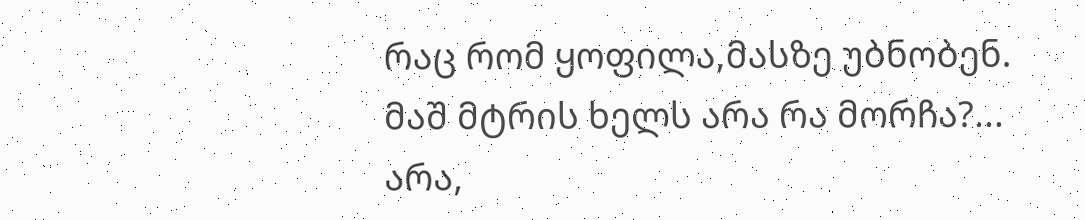რაც რომ ყოფილა,მასზე უბნობენ.
მაშ მტრის ხელს არა რა მორჩა?...
არა,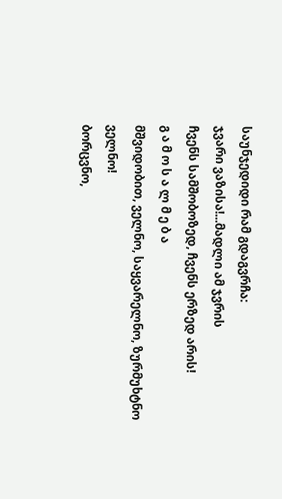საუნჯედიდი რამ გდაგვრჩა:
ჯვარი ვაზისა!...მადლი ამ ჯვრის
ჩვენს სამშობოზედ, ჩვენს ერზედ არის!
გ ა მ ო ს ა ლ მ ე ბ ა
მშვიდობით, ველნო, საყვარელნო, ზურმუხტნო ველნო!
ბორცვნო,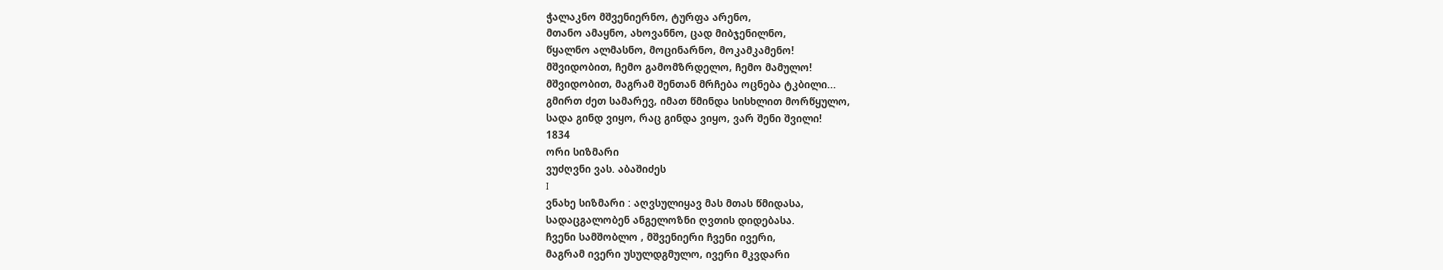ჭალაკნო მშვენიერნო, ტურფა არენო,
მთანო ამაყნო, ახოვანნო, ცად მიბჯენილნო,
წყალნო ალმასნო, მოცინარნო, მოკამკამენო!
მშვიდობით, ჩემო გამომზრდელო, ჩემო მამულო!
მშვიდობით, მაგრამ შენთან მრჩება ოცნება ტკბილი...
გმირთ ძეთ სამარევ, იმათ წმინდა სისხლით მორწყულო,
სადა გინდ ვიყო, რაც გინდა ვიყო, ვარ შენი შვილი!
1834
ორი სიზმარი
ვუძღვნი ვას. აბაშიძეს
I
ვნახე სიზმარი : აღვსულიყავ მას მთას წმიდასა,
სადაცგალობენ ანგელოზნი ღვთის დიდებასა.
ჩვენი სამშობლო , მშვენიერი ჩვენი ივერი,
მაგრამ ივერი უსულდგმულო, ივერი მკვდარი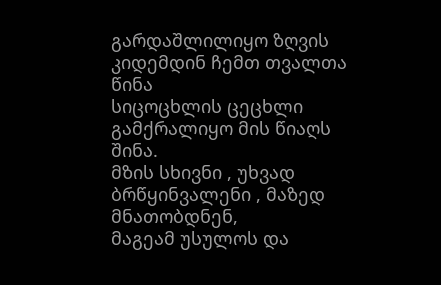გარდაშლილიყო ზღვის კიდემდინ ჩემთ თვალთა წინა
სიცოცხლის ცეცხლი გამქრალიყო მის წიაღს შინა.
მზის სხივნი , უხვად ბრწყინვალენი , მაზედ მნათობდნენ,
მაგეამ უსულოს და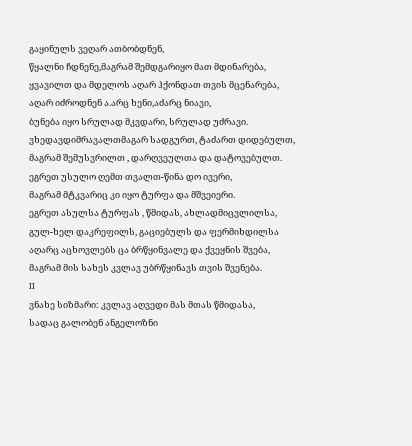გაყინულს ვეღარ ათბობდნენ,
წყალნი ჩდნენე,მაგრამ შემდგარიყო მათ მდინარება,
ყვავილთ და მდელოს აღარ ჰქონდათ თვის მცენარება,
აღარ იძროდნენ ა.არც ხენი,აძარც ნიავი,
ბუნება იყო სრულად მკვდარი, სრულად უძრავი.
ვხედავდიმრავალთმაგარ სადგურთ, ტაძართ დიდებულთ,
მაგრამ შემუსვრილთ , დარღვეულთა და დატოვებულთ.
ეგრეთ უსულო ღემთ თვალთ-წინა დო ივერი,
მაგრამ მტკვარიც კი იყო ტურფა და მშვეიერი.
ეგრეთ ასულსა ტურფას , წმიდას, ახლადმიცვლილსა,
გულ-ხელ დაკრეფილს, გაციებულს და ფერმიხდილსა
აღარც აცხოვლებს ცა ბრწყინვალე და ქვეყნის შვება,
მაგრამ მის სახეს კვლავ უბრწყინავს თვის შვენება.
II
ვნახე სიზმარი: კვლავ აღვედი მას მთას წმიდასა,
სადაც გალობენ ანგელოზნი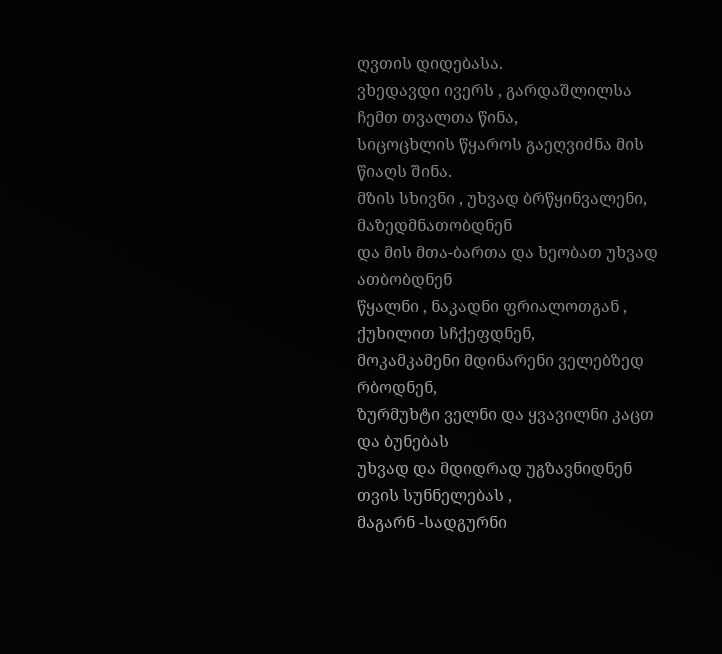ღვთის დიდებასა.
ვხედავდი ივერს , გარდაშლილსა ჩემთ თვალთა წინა,
სიცოცხლის წყაროს გაეღვიძნა მის წიაღს შინა.
მზის სხივნი , უხვად ბრწყინვალენი, მაზედმნათობდნენ
და მის მთა-ბართა და ხეობათ უხვად ათბობდნენ
წყალნი , ნაკადნი ფრიალოთგან , ქუხილით სჩქეფდნენ,
მოკამკამენი მდინარენი ველებზედ რბოდნენ,
ზურმუხტი ველნი და ყვავილნი კაცთ და ბუნებას
უხვად და მდიდრად უგზავნიდნენ თვის სუნნელებას ,
მაგარნ -სადგურნი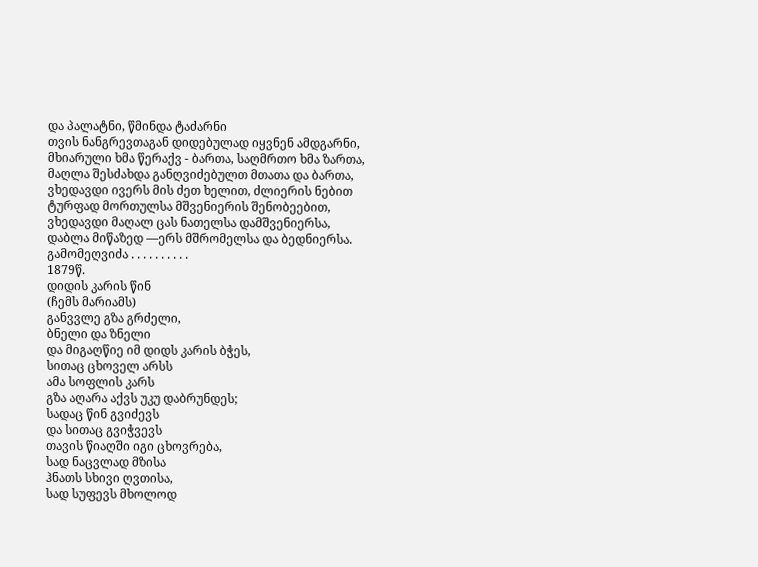და პალატნი, წმინდა ტაძარნი
თვის ნანგრევთაგან დიდებულად იყვნენ ამდგარნი,
მხიარული ხმა წერაქვ - ბართა, საღმრთო ხმა ზართა,
მაღლა შესძახდა განღვიძებულთ მთათა და ბართა,
ვხედავდი ივერს მის ძეთ ხელით, ძლიერის ნებით
ტურფად მორთულსა მშვენიერის შენობეებით,
ვხედავდი მაღალ ცას ნათელსა დამშვენიერსა,
დაბლა მიწაზედ —ერს მშრომელსა და ბედნიერსა.
გამომეღვიძა . . . . . . . . . .
1879წ.
დიდის კარის წინ
(ჩემს მარიამს)
განვვლე გზა გრძელი,
ბნელი და ზნელი
და მიგაღწიე იმ დიდს კარის ბჭეს,
სითაც ცხოველ არსს
ამა სოფლის კარს
გზა აღარა აქვს უკუ დაბრუნდეს;
სადაც წინ გვიძევს
და სითაც გვიჭვევს
თავის წიაღში იგი ცხოვრება,
სად ნაცვლად მზისა
ჰნათს სხივი ღვთისა,
სად სუფევს მხოლოდ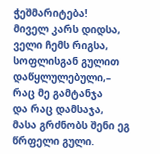ჭეშმარიტება!
მიველ კარს დიდსა,
ველი ჩემს რიგსა,
სოფლისგან გულით დაწყლულებული,–
რაც მე გამტანჯა
და რაც დამსაჯა,
მასა გრძნობს შენი ეგ წრფელი გული.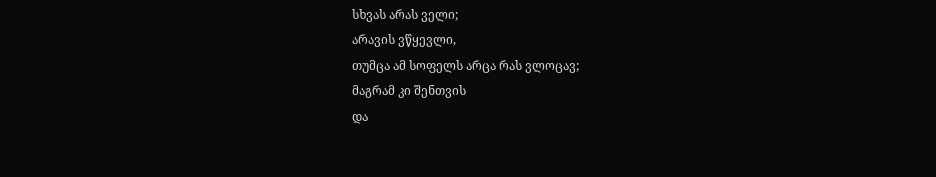სხვას არას ველი;
არავის ვწყევლი,
თუმცა ამ სოფელს არცა რას ვლოცავ;
მაგრამ კი შენთვის
და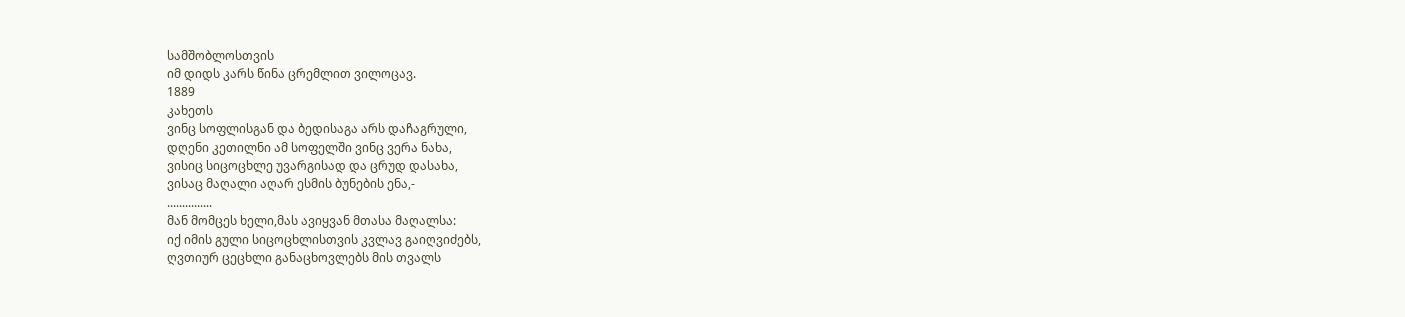სამშობლოსთვის
იმ დიდს კარს წინა ცრემლით ვილოცავ.
1889
კახეთს
ვინც სოფლისგან და ბედისაგა არს დაჩაგრული,
დღენი კეთილნი ამ სოფელში ვინც ვერა ნახა,
ვისიც სიცოცხლე უვარგისად და ცრუდ დასახა,
ვისაც მაღალი აღარ ესმის ბუნების ენა,-
...............
მან მომცეს ხელი,მას ავიყვან მთასა მაღალსა:
იქ იმის გული სიცოცხლისთვის კვლავ გაიღვიძებს,
ღვთიურ ცეცხლი განაცხოვლებს მის თვალს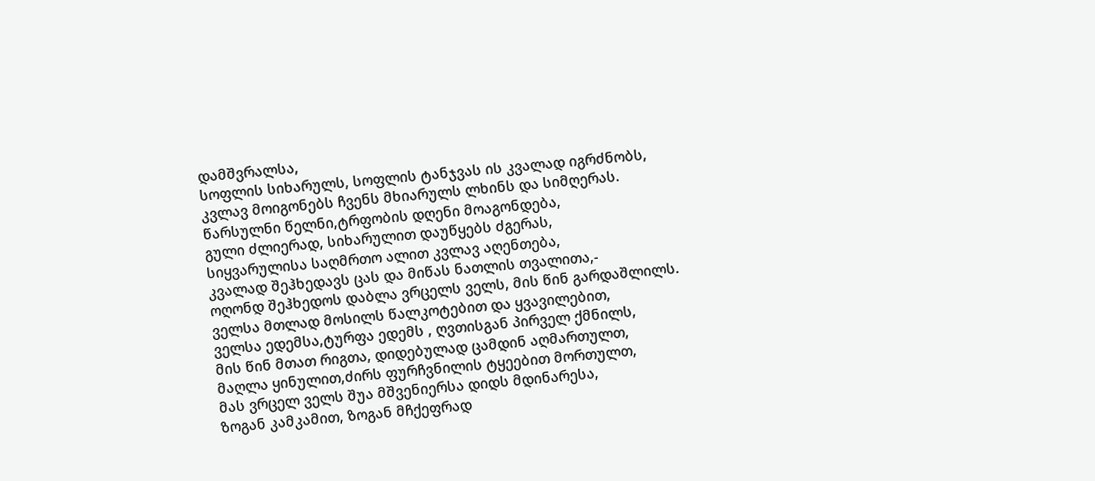დამშვრალსა,
სოფლის სიხარულს, სოფლის ტანჯვას ის კვალად იგრძნობს,
კვლავ მოიგონებს ჩვენს მხიარულს ლხინს და სიმღერას.
წარსულნი წელნი,ტრფობის დღენი მოაგონდება,
გული ძლიერად, სიხარულით დაუწყებს ძგერას,
სიყვარულისა საღმრთო ალით კვლავ აღენთება,
კვალად შეჰხედავს ცას და მიწას ნათლის თვალითა,-
ოღონდ შეჰხედოს დაბლა ვრცელს ველს, მის წინ გარდაშლილს.
ველსა მთლად მოსილს წალკოტებით და ყვავილებით,
ველსა ედემსა,ტურფა ედემს , ღვთისგან პირველ ქმნილს,
მის წინ მთათ რიგთა, დიდებულად ცამდინ აღმართულთ,
მაღლა ყინულით,ძირს ფურჩვნილის ტყეებით მორთულთ,
მას ვრცელ ველს შუა მშვენიერსა დიდს მდინარესა,
ზოგან კამკამით, ზოგან მჩქეფრად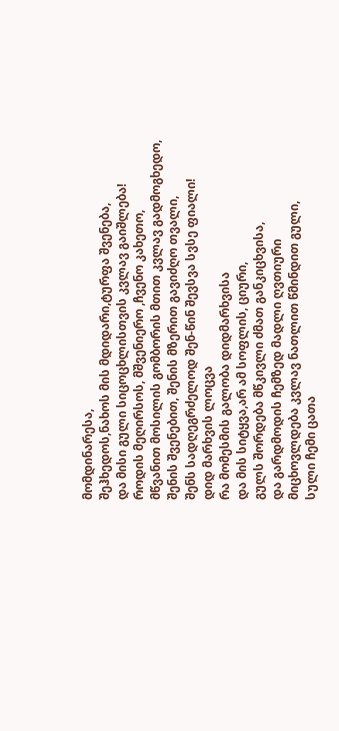მომდინარესა,
შეჰხედოს,ნახოს მის მდიდარი,ტურფა შვენება,
და მისი გული სიცოცხლისთვის კვლავ გაიშლება!
როდის მეღირსოს, მშვენიერო ,ჩვენო კახეთო,
მწვანით მოსილის გომბორის მთით კვლავ გადმოგხედო,
შენის შვენებით, შენის მზერით გავიძღო თვალი,
შენს სადღეგრძელოდ შენ-წინ შევსვა სვსე ფიალი!
დიდ მარხვის ლოცვა
რა მომესმის გალობა დიდმარხვისა
და მის სიტყვა,არ ამ სოფლის, ციური,
გულს შორდება მწკივლი ძმათ განკიცხვისა,
და გარდმოდის ჩემზედ მადლი ღვთიური
მიცხოვლდება კვლავ ნათლით წმინდით გული,
სული ჩემი ცათა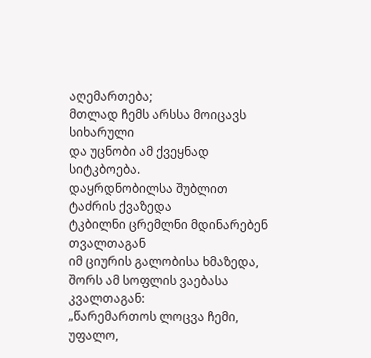აღემართება;
მთლად ჩემს არსსა მოიცავს სიხარული
და უცნობი ამ ქვეყნად სიტკბოება.
დაყრდნობილსა შუბლით ტაძრის ქვაზედა
ტკბილნი ცრემლნი მდინარებენ თვალთაგან
იმ ციურის გალობისა ხმაზედა,
შორს ამ სოფლის ვაებასა კვალთაგან:
„წარემართოს ლოცვა ჩემი, უფალო,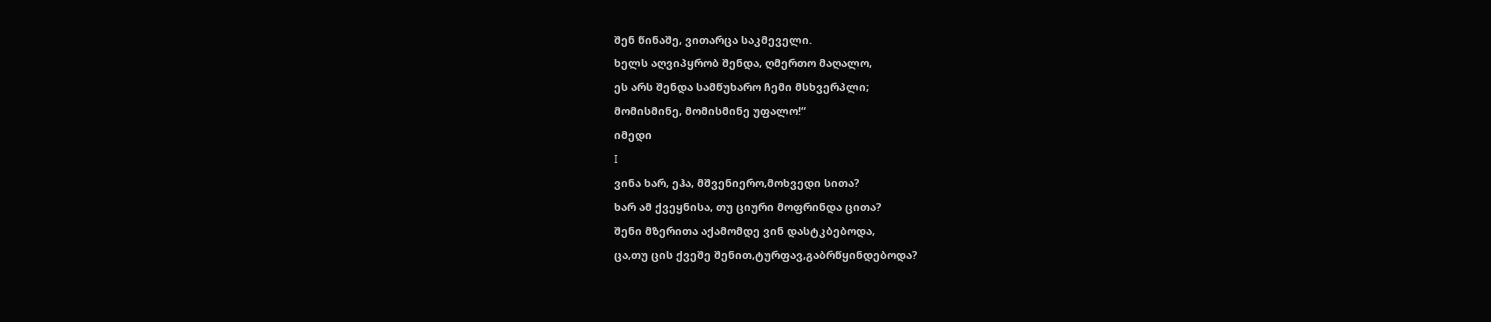შენ წინაშე, ვითარცა საკმეველი.
ხელს აღვიპყრობ შენდა, ღმერთო მაღალო,
ეს არს შენდა სამწუხარო ჩემი მსხვერპლი;
მომისმინე, მომისმინე უფალო!“
იმედი
I
ვინა ხარ, ეჰა, მშვენიერო,მოხვედი სითა?
ხარ ამ ქვეყნისა, თუ ციური მოფრინდა ცითა?
შენი მზერითა აქამომდე ვინ დასტკბებოდა,
ცა,თუ ცის ქვეშე შენით,ტურფავ,გაბრწყინდებოდა?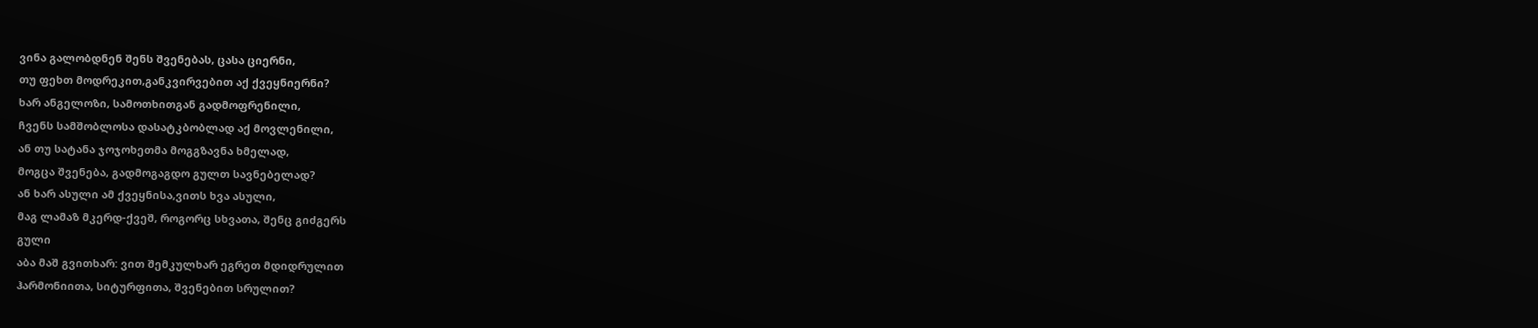ვინა გალობდნენ შენს შვენებას, ცასა ციერნი,
თუ ფეხთ მოდრეკით,განკვირვებით აქ ქვეყნიერნი?
ხარ ანგელოზი, სამოთხითგან გადმოფრენილი,
ჩვენს სამშობლოსა დასატკბობლად აქ მოვლენილი,
ან თუ სატანა ჯოჯოხეთმა მოგგზავნა ხმელად,
მოგცა შვენება, გადმოგაგდო გულთ სავნებელად?
ან ხარ ასული ამ ქვეყნისა,ვითს ხვა ასული,
მაგ ლამაზ მკერდ-ქვეშ, როგორც სხვათა, შენც გიძგერს
გული
აბა მაშ გვითხარ: ვით შემკულხარ ეგრეთ მდიდრულით
ჰარმონიითა, სიტურფითა, შვენებით სრულით?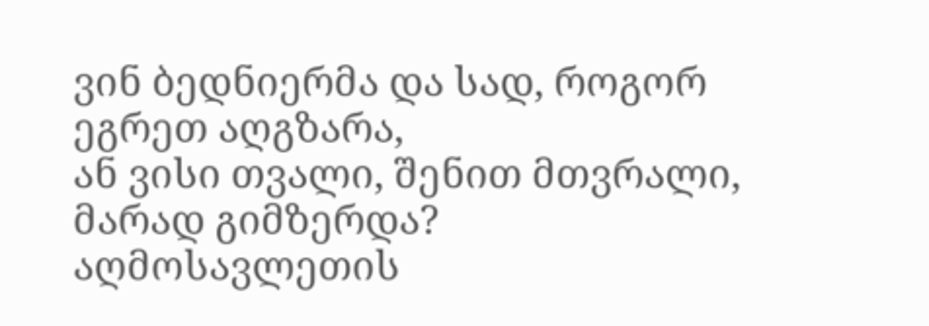ვინ ბედნიერმა და სად, როგორ ეგრეთ აღგზარა,
ან ვისი თვალი, შენით მთვრალი, მარად გიმზერდა?
აღმოსავლეთის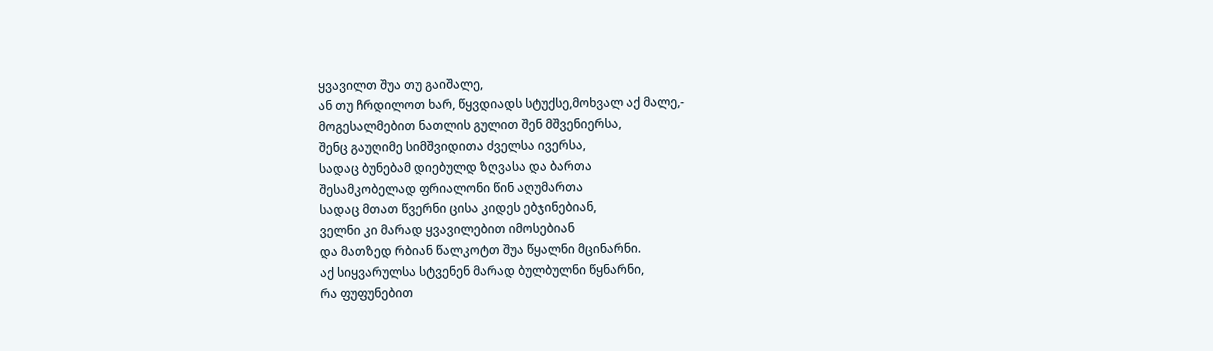ყვავილთ შუა თუ გაიშალე,
ან თუ ჩრდილოთ ხარ, წყვდიადს სტუქსე,მოხვალ აქ მალე,-
მოგესალმებით ნათლის გულით შენ მშვენიერსა,
შენც გაუღიმე სიმშვიდითა ძველსა ივერსა,
სადაც ბუნებამ დიებულდ ზღვასა და ბართა
შესამკობელად ფრიალონი წინ აღუმართა
სადაც მთათ წვერნი ცისა კიდეს ებჯინებიან,
ველნი კი მარად ყვავილებით იმოსებიან
და მათზედ რბიან წალკოტთ შუა წყალნი მცინარნი.
აქ სიყვარულსა სტვენენ მარად ბულბულნი წყნარნი,
რა ფუფუნებით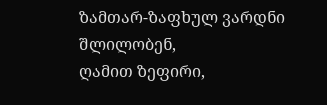ზამთარ-ზაფხულ ვარდნი შლილობენ,
ღამით ზეფირი,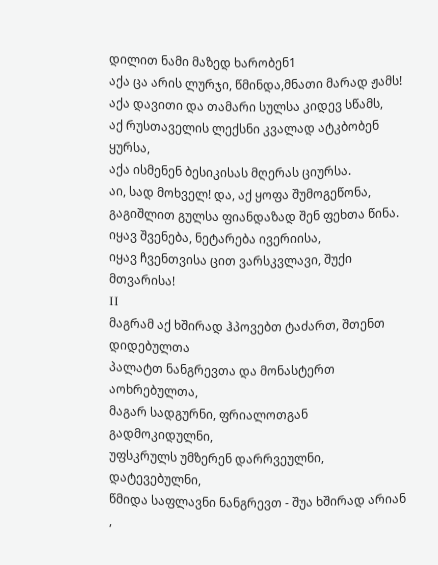დილით ნამი მაზედ ხარობენ1
აქა ცა არის ლურჯი, წმინდა,მნათი მარად ჟამს!
აქა დავითი და თამარი სულსა კიდევ სწამს,
აქ რუსთაველის ლექსნი კვალად ატკბობენ ყურსა,
აქა ისმენენ ბესიკისას მღერას ციურსა.
აი, სად მოხველ! და, აქ ყოფა შუმოგეწონა,
გაგიშლით გულსა ფიანდაზად შენ ფეხთა წინა.
იყავ შვენება, ნეტარება ივერიისა,
იყავ ჩვენთვისა ცით ვარსკვლავი, შუქი მთვარისა!
ΙΙ
მაგრამ აქ ხშირად ჰპოვებთ ტაძართ, შთენთ დიდებულთა
პალატთ ნანგრევთა და მონასტერთ აოხრებულთა,
მაგარ სადგურნი, ფრიალოთგან გადმოკიდულნი,
უფსკრულს უმზერენ დარრვეულნი, დატევებულნი,
წმიდა საფლავნი ნანგრევთ - შუა ხშირად არიან ,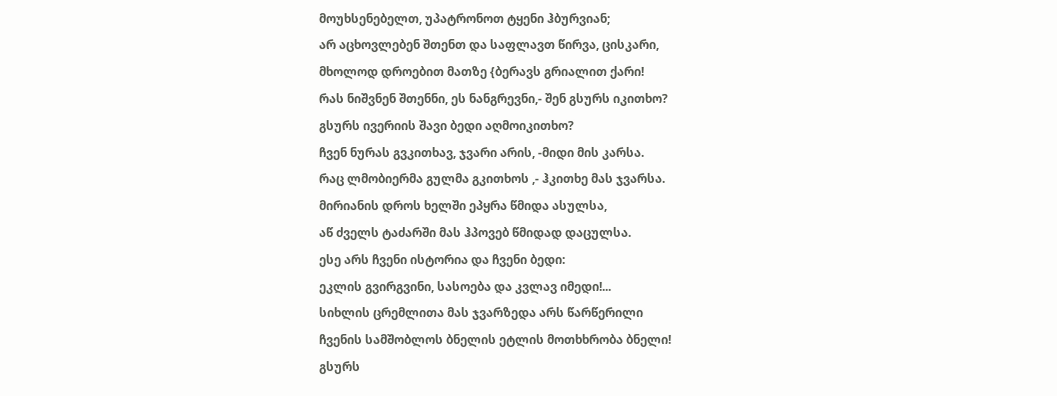მოუხსენებელთ, უპატრონოთ ტყენი ჰბურვიან;
არ აცხოვლებენ შთენთ და საფლავთ წირვა, ცისკარი,
მხოლოდ დროებით მათზე {ბერავს გრიალით ქარი!
რას ნიშვნენ შთენნი, ეს ნანგრევნი,- შენ გსურს იკითხო?
გსურს ივერიის შავი ბედი აღმოიკითხო?
ჩვენ ნურას გვკითხავ, ჯვარი არის, -მიდი მის კარსა.
რაც ლმობიერმა გულმა გკითხოს ,- ჰკითხე მას ჯვარსა.
მირიანის დროს ხელში ეპყრა წმიდა ასულსა,
აწ ძველს ტაძარში მას ჰპოვებ წმიდად დაცულსა.
ესე არს ჩვენი ისტორია და ჩვენი ბედი:
ეკლის გვირგვინი, სასოება და კვლავ იმედი!...
სიხლის ცრემლითა მას ჯვარზედა არს წარწერილი
ჩვენის სამშობლოს ბნელის ეტლის მოთხხრობა ბნელი!
გსურს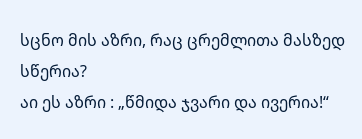სცნო მის აზრი, რაც ცრემლითა მასზედ სწერია?
აი ეს აზრი : „წმიდა ჯვარი და ივერია!“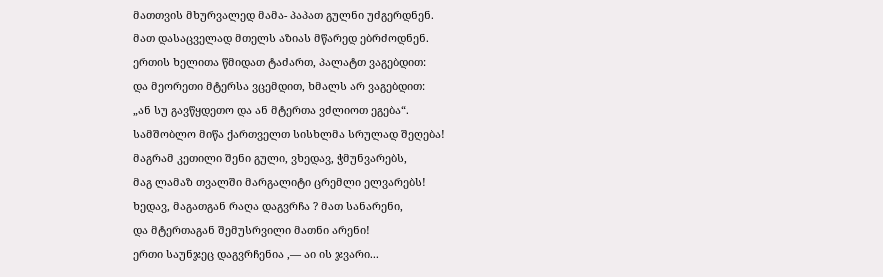მათთვის მხურვალედ მამა- პაპათ გულნი უძგერდნენ.
მათ დასაცველად მთელს აზიას მწარედ ებრძოდნენ.
ერთის ხელითა წმიდათ ტაძართ, პალატთ ვაგებდით:
და მეორეთი მტერსა ვცემდით, ხმალს არ ვაგებდით:
„ან სუ გავწყდეთო და ან მტერთა ვძლიოთ ეგება“.
სამშობლო მიწა ქართველთ სისხლმა სრულად შეღება!
მაგრამ კეთილი შენი გული, ვხედავ, ჭმუნვარებს,
მაგ ლამაზ თვალში მარგალიტი ცრემლი ელვარებს!
ხედავ, მაგათგან რაღა დაგვრჩა ? მათ სანარენი,
და მტერთაგან შემუსრვილი მათნი არენი!
ერთი საუნჯეც დაგვრჩენია ,— აი ის ჯვარი...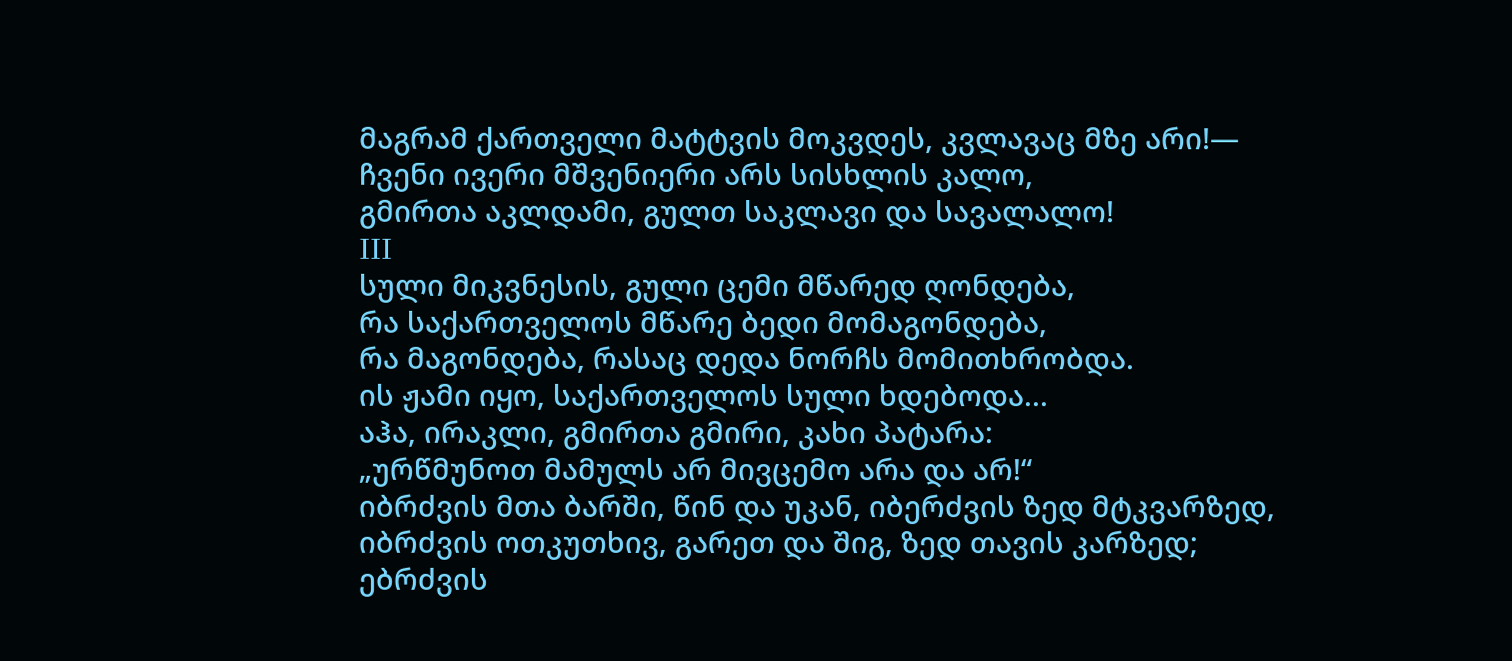მაგრამ ქართველი მატტვის მოკვდეს, კვლავაც მზე არი!—
ჩვენი ივერი მშვენიერი არს სისხლის კალო,
გმირთა აკლდამი, გულთ საკლავი და სავალალო!
ΙΙΙ
სული მიკვნესის, გული ცემი მწარედ ღონდება,
რა საქართველოს მწარე ბედი მომაგონდება,
რა მაგონდება, რასაც დედა ნორჩს მომითხრობდა.
ის ჟამი იყო, საქართველოს სული ხდებოდა...
აჰა, ირაკლი, გმირთა გმირი, კახი პატარა:
„ურწმუნოთ მამულს არ მივცემო არა და არ!“
იბრძვის მთა ბარში, წინ და უკან, იბერძვის ზედ მტკვარზედ,
იბრძვის ოთკუთხივ, გარეთ და შიგ, ზედ თავის კარზედ;
ებრძვის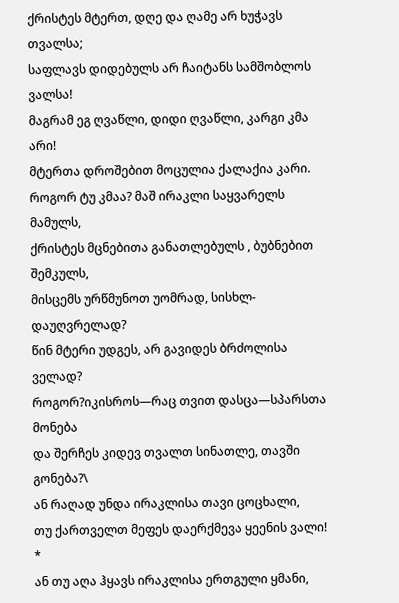ქრისტეს მტერთ, დღე და ღამე არ ხუჭავს თვალსა;
საფლავს დიდებულს არ ჩაიტანს სამშობლოს ვალსა!
მაგრამ ეგ ღვაწლი, დიდი ღვაწლი, კარგი კმა არი!
მტერთა დროშებით მოცულია ქალაქია კარი.
როგორ ტუ კმაა? მაშ ირაკლი საყვარელს მამულს,
ქრისტეს მცნებითა განათლებულს , ბუბნებით შემკულს,
მისცემს ურწმუნოთ უომრად, სისხლ- დაუღვრელად?
წინ მტერი უდგეს, არ გავიდეს ბრძოლისა ველად?
როგორ?იკისროს—რაც თვით დასცა—სპარსთა მონება
და შერჩეს კიდევ თვალთ სინათლე, თავში გონება?\
ან რაღად უნდა ირაკლისა თავი ცოცხალი,
თუ ქართველთ მეფეს დაერქმევა ყეენის ვალი! *
ან თუ აღა ჰყავს ირაკლისა ერთგული ყმანი,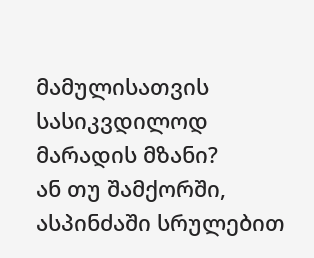მამულისათვის სასიკვდილოდ მარადის მზანი?
ან თუ შამქორში, ასპინძაში სრულებით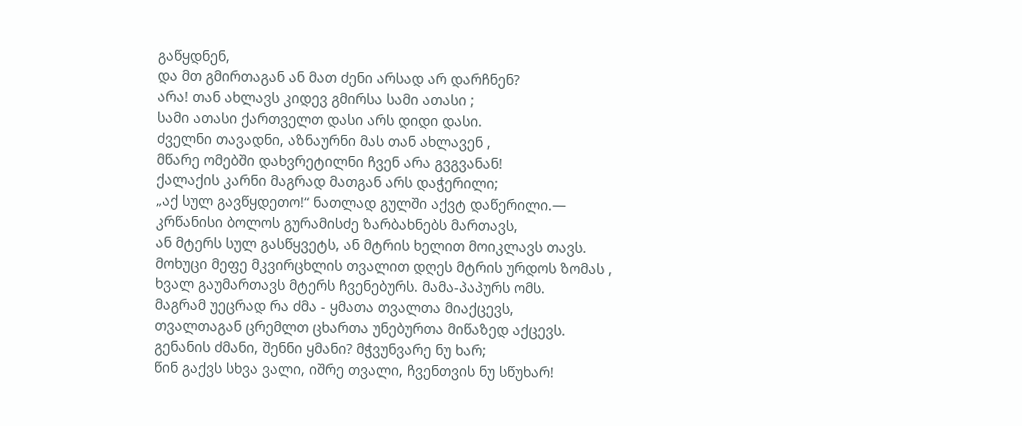გაწყდნენ,
და მთ გმირთაგან ან მათ ძენი არსად არ დარჩნენ?
არა! თან ახლავს კიდევ გმირსა სამი ათასი ;
სამი ათასი ქართველთ დასი არს დიდი დასი.
ძველნი თავადნი, აზნაურნი მას თან ახლავენ ,
მწარე ომებში დახვრეტილნი ჩვენ არა გვგვანან!
ქალაქის კარნი მაგრად მათგან არს დაჭერილი;
„აქ სულ გავწყდეთო!“ ნათლად გულში აქვტ დაწერილი.—
კრწანისი ბოლოს გურამისძე ზარბახნებს მართავს,
ან მტერს სულ გასწყვეტს, ან მტრის ხელით მოიკლავს თავს.
მოხუცი მეფე მკვირცხლის თვალით დღეს მტრის ურდოს ზომას ,
ხვალ გაუმართავს მტერს ჩვენებურს. მამა-პაპურს ომს.
მაგრამ უეცრად რა ძმა - ყმათა თვალთა მიაქცევს,
თვალთაგან ცრემლთ ცხართა უნებურთა მიწაზედ აქცევს.
გენანის ძმანი, შენნი ყმანი? მჭვუნვარე ნუ ხარ;
წინ გაქვს სხვა ვალი, იშრე თვალი, ჩვენთვის ნუ სწუხარ!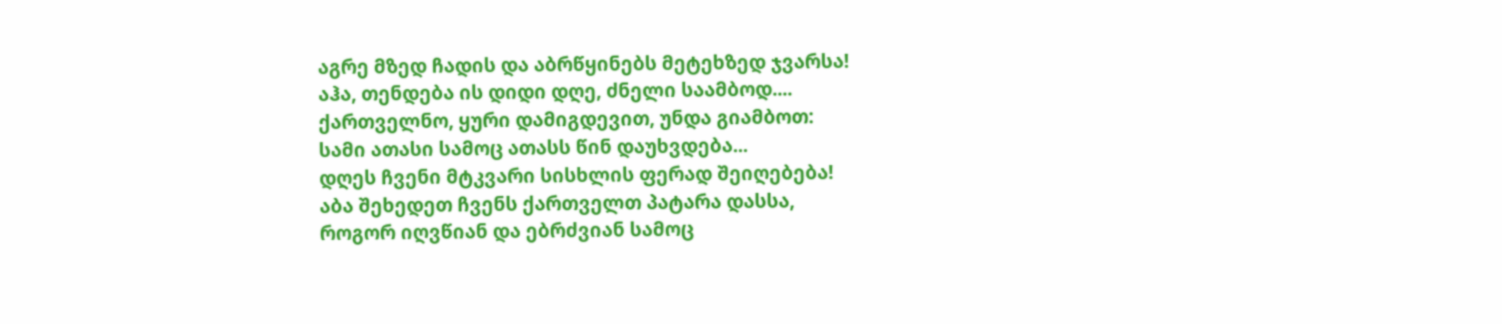აგრე მზედ ჩადის და აბრწყინებს მეტეხზედ ჯვარსა!
აჰა, თენდება ის დიდი დღე, ძნელი საამბოდ....
ქართველნო, ყური დამიგდევით, უნდა გიამბოთ:
სამი ათასი სამოც ათასს წინ დაუხვდება...
დღეს ჩვენი მტკვარი სისხლის ფერად შეიღებება!
აბა შეხედეთ ჩვენს ქართველთ პატარა დასსა,
როგორ იღვწიან და ებრძვიან სამოც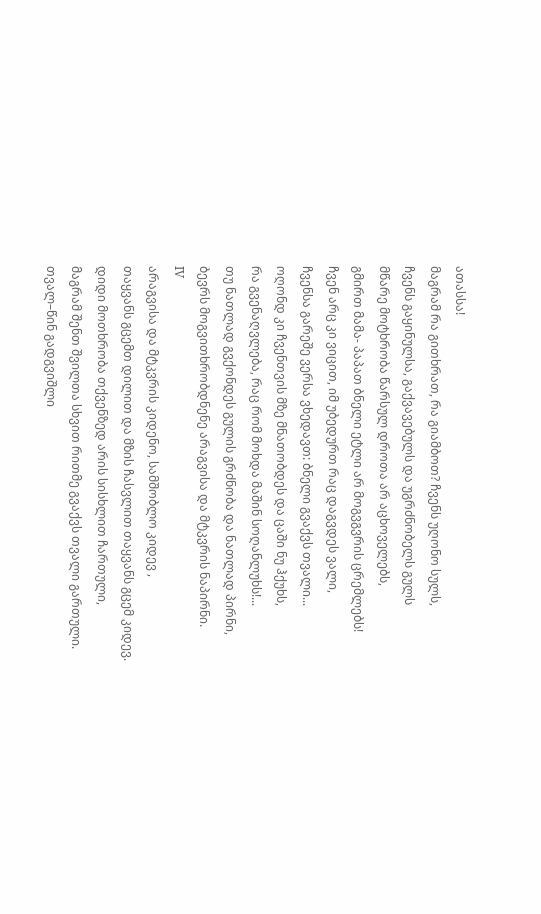ათასსა!
მაგრამ რა გითხრათ, რა გიამბოთ? ჩვენს უღონო სულს,
ჩვენს გაყინულსა, გაქვავებულს და უგრძნობელს გულს
მწარე მოტხრობა წარსულ დროთა არ აცხოველებს,
გმირთ მამა- პაპათ ბნელი ეტლი არ მოგვგვრის ცრემლებს!
ჩვენ არც კი ვიცით, იმ უბედურთ რაც დაგვდეს ვალი,
ჩვენსა გარეშე ვერსა ვხედავთ: ბნელი გვაქვს თვალი...
ოღონდ კი ჩვენთვის მზე მნათობდეს და ცაში ნუ ჰქუხს,
რა გვენაღვლება, რაც რომ მოხდა მაშინ სოღანლუხს!...
თუ ნათლად გვქონდეს გულის გრძნობა და ნათლად პირნი,
ბევრს მოგვითხრობდნენე არაგვისა და მტკვრის ნაპირნი.
ΙV
არაგვისა და მტკვრის კიდენო, სამშობლო კიდევ ,
თაყვანს გცემთ დილით და მზის ჩასვლით თაყვანს გცემ კიდევ.
დიდი მოთხრობა თქვენზედ არის სისხლით ჩართული,
მაგრამ შენთ შვილთა სხვით რითმე გვაქვს თვალი გართული.
თვალ–წინ გადგვიშლი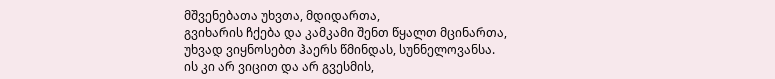მშვენებათა უხვთა, მდიდართა,
გვიხარის ჩქება და კამკამი შენთ წყალთ მცინართა,
უხვად ვიყნოსებთ ჰაერს წმინდას, სუნნელოვანსა.
ის კი არ ვიცით და არ გვესმის,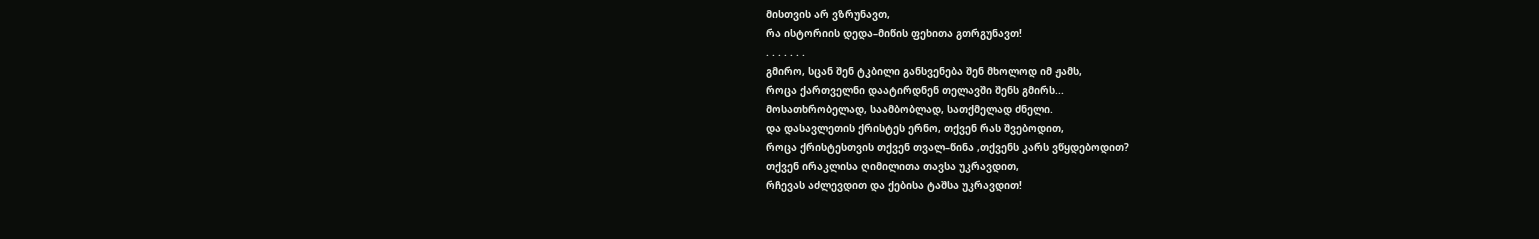მისთვის არ ვზრუნავთ,
რა ისტორიის დედა–მიწის ფეხითა გთრგუნავთ!
. . . . . . .
გმირო, სცან შენ ტკბილი განსვენება შენ მხოლოდ იმ ჟამს,
როცა ქართველნი დაატირდნენ თელავში შენს გმირს...
მოსათხრობელად, საამბობლად, სათქმელად ძნელი.
და დასავლეთის ქრისტეს ერნო, თქვენ რას შვებოდით,
როცა ქრისტესთვის თქვენ თვალ–წინა ,თქვენს კარს ვწყდებოდით?
თქვენ ირაკლისა ღიმილითა თავსა უკრავდით,
რჩევას აძლევდით და ქებისა ტაშსა უკრავდით!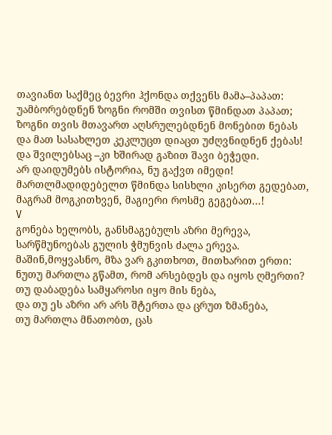თავიანთ საქმეც ბევრი ჰქონდა თქვენს მამა–პაპათ:
უამბორებდნენ ზოგნი რომში თვისთ წმინდათ პაპათ;
ზოგნი თვის მთავართ აღსრულებდნენ მონებით ნებას
და მათ სასახლეთ კეკლუცთ დიაცთ უძღვნიდნენ ქებას!
და შვილებსაც –კი ხშირად გაზით შავი ბეჭედი.
არ დაიდუმებს ისტორია, ნუ გაქვთ იმედი!
მართლმადიდებელთ წმინდა სისხლი კისერთ გედებათ,
მაგრამ მოგკითხვენ, მაგიერი როსმე გეგებათ...!
V
გონება ხელობს, განსმაგებულს აზრი მერევა,
სარწმუნოებას გულის ჭმუნვის ძალა ერევა.
მაშინ,მოყვასნო, მზა ვარ გკითხოთ, მითხარით ერთი:
ნუთუ მართლა გწამთ, რომ არსებდეს და იყოს ღმერთი?
თუ დაბადება სამყაროსი იყო მის ნება,
და თუ ეს აზრი არ არს შტერთა და ცრუთ ზმანება,
თუ მართლა მნათობთ, ცას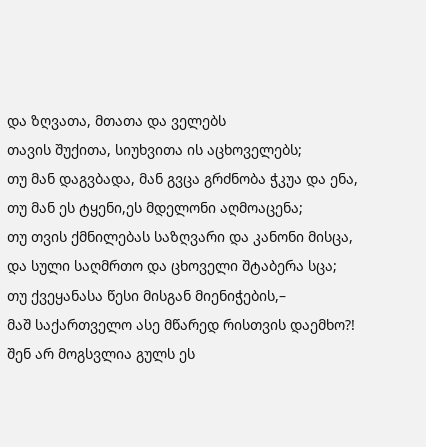და ზღვათა, მთათა და ველებს
თავის შუქითა, სიუხვითა ის აცხოველებს;
თუ მან დაგვბადა, მან გვცა გრძნობა ჭკუა და ენა,
თუ მან ეს ტყენი,ეს მდელონი აღმოაცენა;
თუ თვის ქმნილებას საზღვარი და კანონი მისცა,
და სული საღმრთო და ცხოველი შტაბერა სცა;
თუ ქვეყანასა წესი მისგან მიენიჭების,–
მაშ საქართველო ასე მწარედ რისთვის დაემხო?!
შენ არ მოგსვლია გულს ეს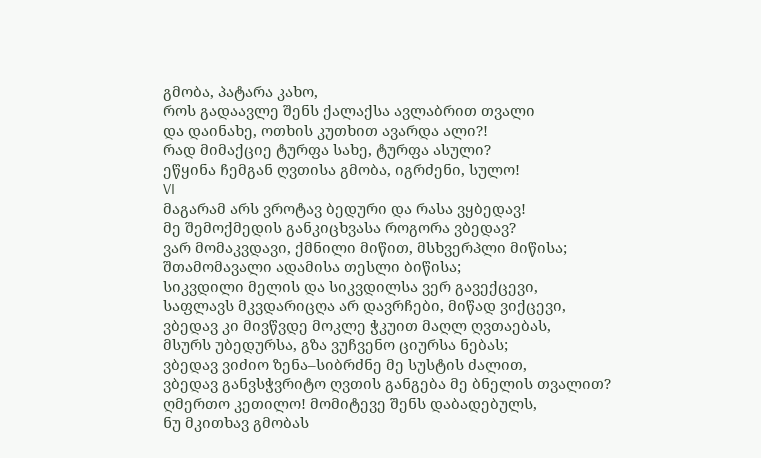გმობა, პატარა კახო,
როს გადაავლე შენს ქალაქსა ავლაბრით თვალი
და დაინახე, ოთხის კუთხით ავარდა ალი?!
რად მიმაქციე ტურფა სახე, ტურფა ასული?
ეწყინა ჩემგან ღვთისა გმობა, იგრძენი, სულო!
VI
მაგარამ არს ვროტავ ბედური და რასა ვყბედავ!
მე შემოქმედის განკიცხვასა როგორა ვბედავ?
ვარ მომაკვდავი, ქმნილი მიწით, მსხვერპლი მიწისა;
შთამომავალი ადამისა თესლი ბიწისა;
სიკვდილი მელის და სიკვდილსა ვერ გავექცევი,
საფლავს მკვდარიცღა არ დავრჩები, მიწად ვიქცევი,
ვბედავ კი მივწვდე მოკლე ჭკუით მაღლ ღვთაებას,
მსურს უბედურსა, გზა ვუჩვენო ციურსა ნებას;
ვბედავ ვიძიო ზენა–სიბრძნე მე სუსტის ძალით,
ვბედავ განვსჭვრიტო ღვთის განგება მე ბნელის თვალით?
ღმერთო კეთილო! მომიტევე შენს დაბადებულს,
ნუ მკითხავ გმობას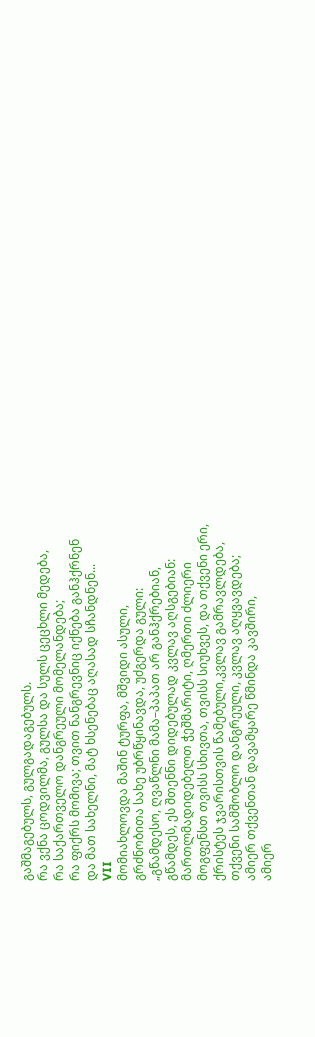გაშმაგებულს, გულგადაგებულს.
რა ვქნა ცოდვილმა, გულსა და სულს ცეცხლი მედება,
რა საქართველო დანგრეული მომელანდება;
რა ფიქრს მომივა; თვით ნანგრევნიც იქნება განჰქრნენ
და მათ სახელნი, მატ ხსენებაც აღასად სჩანდნენ...
VII
მომიახლოვდა მაშინ ტურფა, მშვიდი ასული,
გრძნობითა სახე უბრწყინავდა, უძგერდა გული:
„გწამდესო, ღვაწლნი მამა–პაპათ არ განჰქრებიან,
გწამდეს, ეს შთენნი დიდებულად კვლავ აღსგებიან:
მართლმადიდებელთ ჭეშმარიტი, ღმერთი ძლიერი
მოგფენსთ თვისს სხივთა, თვისს სიუხვეს, და თქვენი ერი,
ქრისტეს ჯვარისთვის წამებული,კვლავ გამრავლდება,
თქვენი სამშობლო დანგრეული, კვლავ აღყვავდება;
ამიერ თქვენთან დავამყარე წმინდა კავშირი,
ამიერ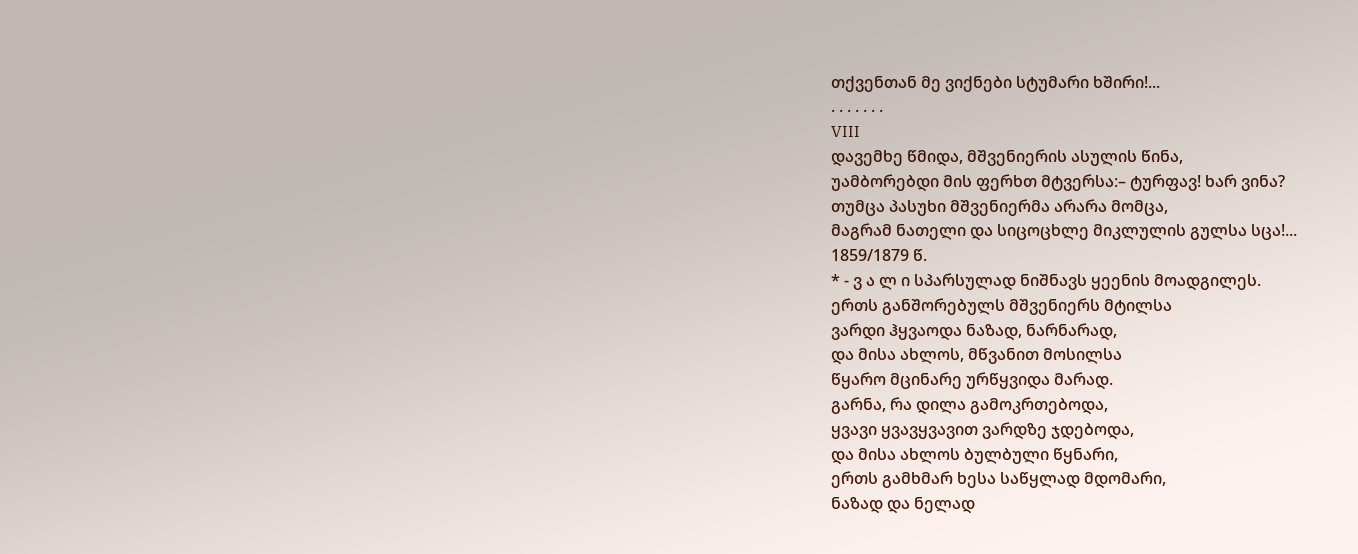თქვენთან მე ვიქნები სტუმარი ხშირი!...
. . . . . . .
VIII
დავემხე წმიდა, მშვენიერის ასულის წინა,
უამბორებდი მის ფერხთ მტვერსა:– ტურფავ! ხარ ვინა?
თუმცა პასუხი მშვენიერმა არარა მომცა,
მაგრამ ნათელი და სიცოცხლე მიკლულის გულსა სცა!...
1859/1879 წ.
* - ვ ა ლ ი სპარსულად ნიშნავს ყეენის მოადგილეს.
ერთს განშორებულს მშვენიერს მტილსა
ვარდი ჰყვაოდა ნაზად, ნარნარად,
და მისა ახლოს, მწვანით მოსილსა
წყარო მცინარე ურწყვიდა მარად.
გარნა, რა დილა გამოკრთებოდა,
ყვავი ყვავყვავით ვარდზე ჯდებოდა,
და მისა ახლოს ბულბული წყნარი,
ერთს გამხმარ ხესა საწყლად მდომარი,
ნაზად და ნელად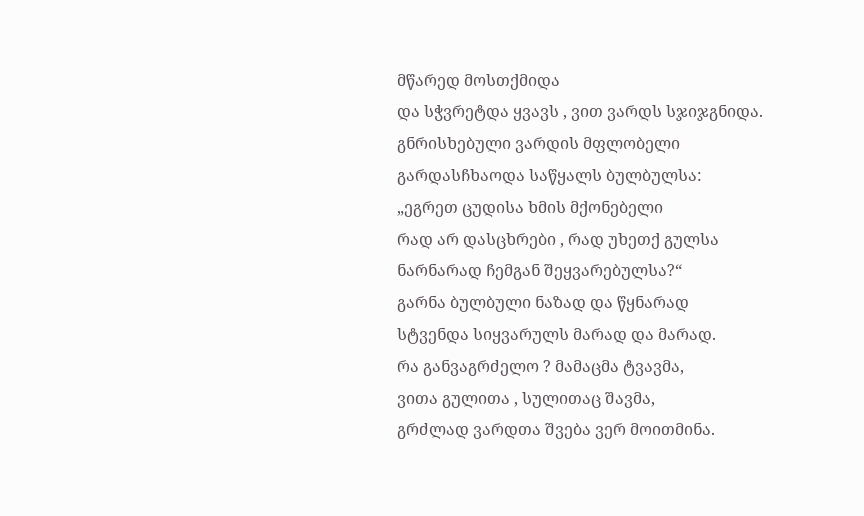მწარედ მოსთქმიდა
და სჭვრეტდა ყვავს , ვით ვარდს სჯიჯგნიდა.
გნრისხებული ვარდის მფლობელი
გარდასჩხაოდა საწყალს ბულბულსა:
„ეგრეთ ცუდისა ხმის მქონებელი
რად არ დასცხრები , რად უხეთქ გულსა
ნარნარად ჩემგან შეყვარებულსა?“
გარნა ბულბული ნაზად და წყნარად
სტვენდა სიყვარულს მარად და მარად.
რა განვაგრძელო ? მამაცმა ტვავმა,
ვითა გულითა , სულითაც შავმა,
გრძლად ვარდთა შვება ვერ მოითმინა.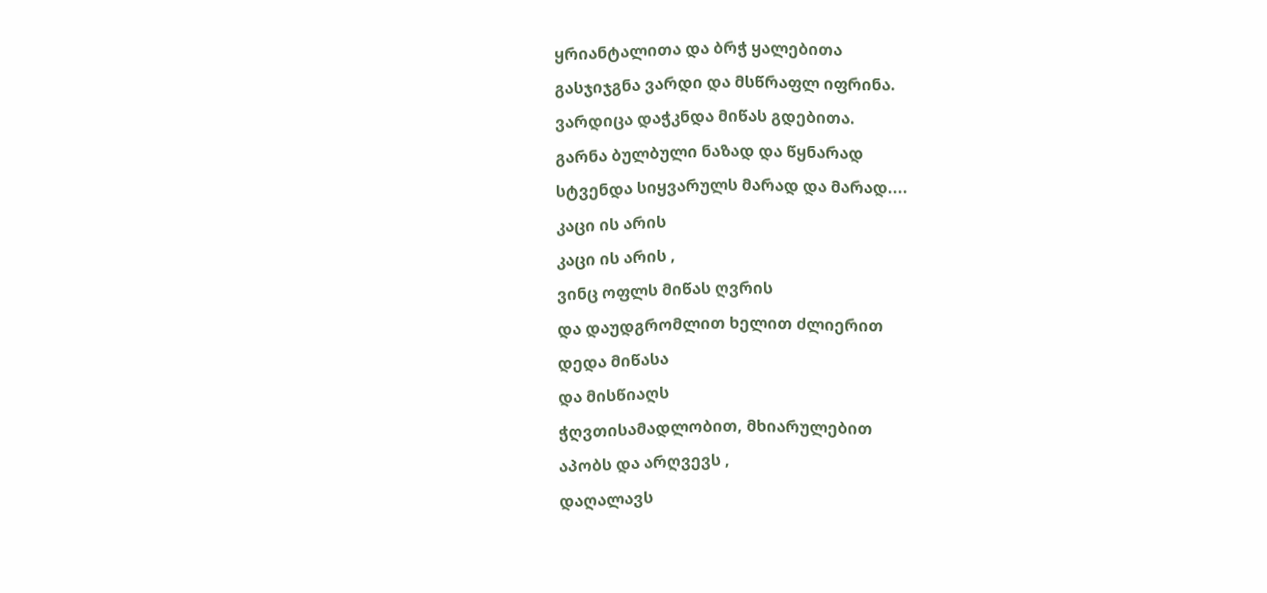ყრიანტალითა და ბრჭ ყალებითა
გასჯიჯგნა ვარდი და მსწრაფლ იფრინა.
ვარდიცა დაჭკნდა მიწას გდებითა.
გარნა ბულბული ნაზად და წყნარად
სტვენდა სიყვარულს მარად და მარად....
კაცი ის არის
კაცი ის არის ,
ვინც ოფლს მიწას ღვრის
და დაუდგრომლით ხელით ძლიერით
დედა მიწასა
და მისწიაღს
ჭღვთისამადლობით, მხიარულებით
აპობს და არღვევს ,
დაღალავს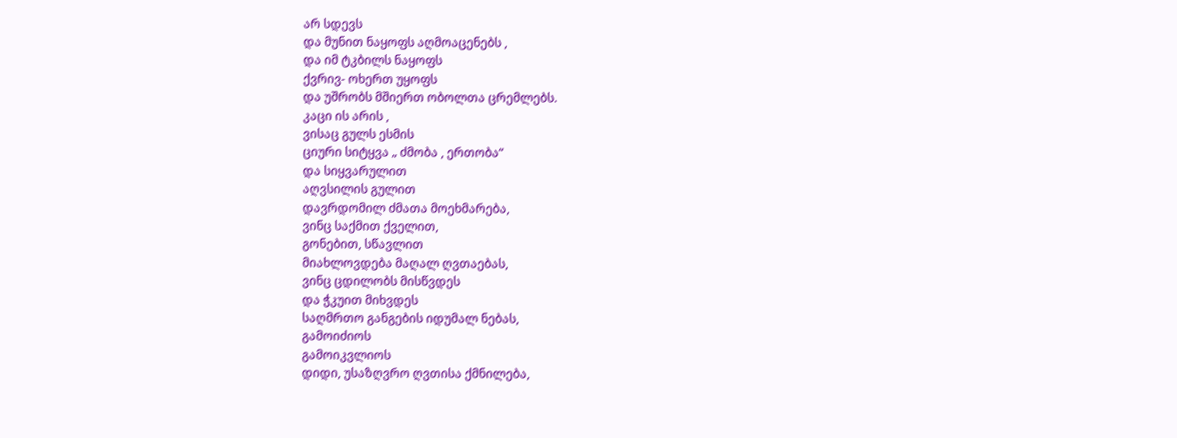არ სდევს
და მუნით ნაყოფს აღმოაცენებს ,
და იმ ტკბილს ნაყოფს
ქვრივ- ოხერთ უყოფს
და უშრობს მშიერთ ობოლთა ცრემლებს.
კაცი ის არის ,
ვისაც გულს ესმის
ციური სიტყვა „ ძმობა , ერთობა“
და სიყვარულით
აღვსილის გულით
დავრდომილ ძმათა მოეხმარება,
ვინც საქმით ქველით,
გონებით, სწავლით
მიახლოვდება მაღალ ღვთაებას,
ვინც ცდილობს მისწვდეს
და ჭკუით მიხვდეს
საღმრთო განგების იდუმალ ნებას,
გამოიძიოს
გამოიკვლიოს
დიდი, უსაზღვრო ღვთისა ქმნილება,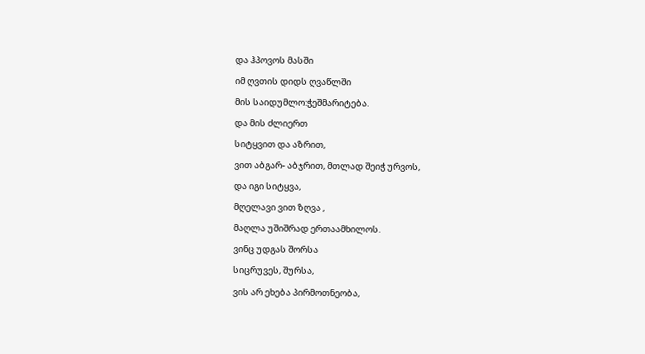და ჰპოვოს მასში
იმ ღვთის დიდს ღვაწლში
მის საიდუმლო:ჭეშმარიტება.
და მის ძლიერთ
სიტყვით და აზრით,
ვით აბგარ- აბჯრით, მთლად შეიჭ ურვოს,
და იგი სიტყვა,
მღელავი ვით ზღვა ,
მაღლა უშიშრად ერთაამხილოს.
ვინც უდგას შორსა
სიცრუვეს, შურსა,
ვის არ ეხება პირმოთნეობა,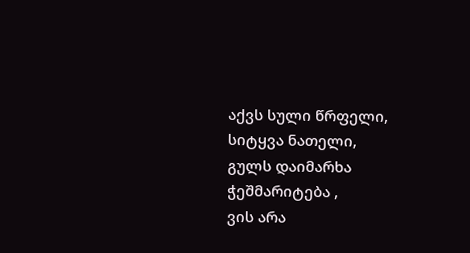აქვს სული წრფელი,
სიტყვა ნათელი,
გულს დაიმარხა ჭეშმარიტება ,
ვის არა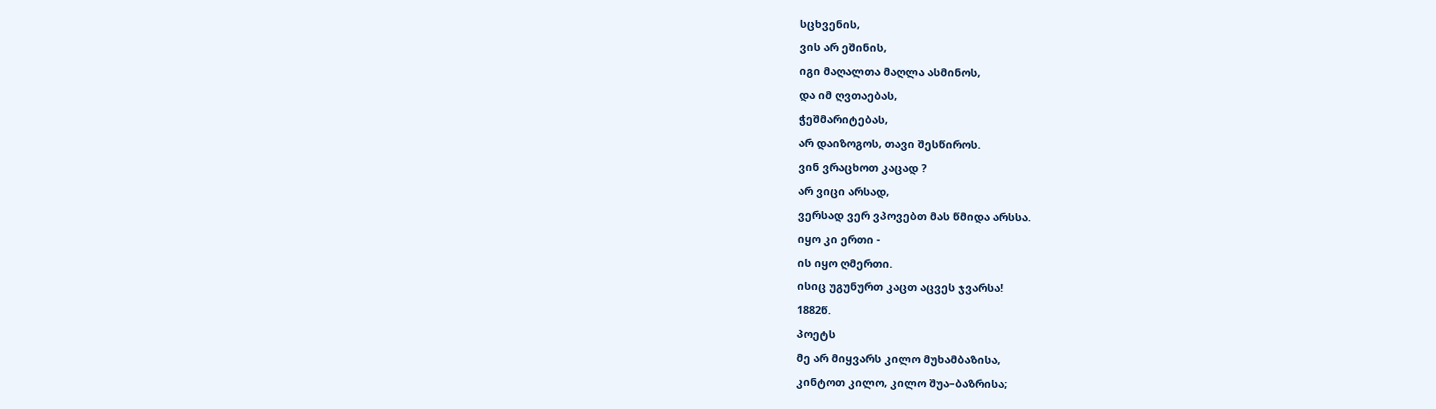სცხვენის,
ვის არ ეშინის,
იგი მაღალთა მაღლა ასმინოს,
და იმ ღვთაებას,
ჭეშმარიტებას,
არ დაიზოგოს, თავი შესწიროს.
ვინ ვრაცხოთ კაცად ?
არ ვიცი არსად,
ვერსად ვერ ვპოვებთ მას წმიდა არსსა.
იყო კი ერთი -
ის იყო ღმერთი.
ისიც უგუნურთ კაცთ აცვეს ჯვარსა!
1882წ.
პოეტს
მე არ მიყვარს კილო მუხამბაზისა,
კინტოთ კილო, კილო შუა–ბაზრისა;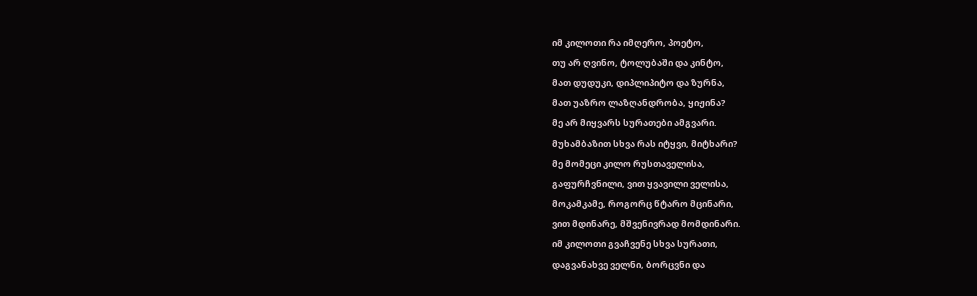იმ კილოთი რა იმღერო, პოეტო,
თუ არ ღვინო, ტოლუბაში და კინტო,
მათ დუდუკი, დიპლიპიტო და ზურნა,
მათ უაზრო ლაზღანდრობა, ყიჟინა?
მე არ მიყვარს სურათები ამგვარი.
მუხამბაზით სხვა რას იტყვი, მიტხარი?
მე მომეცი კილო რუსთაველისა,
გაფურჩვნილი, ვით ყვავილი ველისა,
მოკამკამე, როგორც წტარო მცინარი,
ვით მდინარე, მშვენივრად მომდინარი.
იმ კილოთი გვაჩვენე სხვა სურათი,
დაგვანახვე ველნი, ბორცვნი და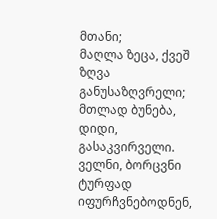მთანი;
მაღლა ზეცა, ქვეშ ზღვა განუსაზღვრელი;
მთლად ბუნება, დიდი, გასაკვირველი.
ველნი, ბორცვნი ტურფად იფურჩვნებოდნენ,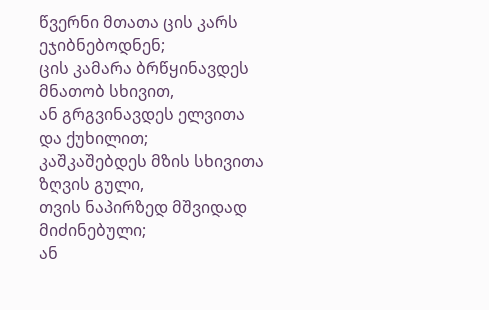წვერნი მთათა ცის კარს ეჯიბნებოდნენ;
ცის კამარა ბრწყინავდეს მნათობ სხივით,
ან გრგვინავდეს ელვითა და ქუხილით;
კაშკაშებდეს მზის სხივითა ზღვის გული,
თვის ნაპირზედ მშვიდად მიძინებული;
ან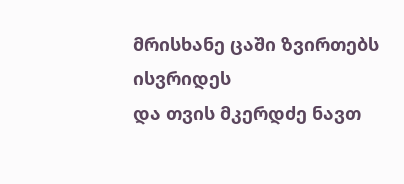მრისხანე ცაში ზვირთებს ისვრიდეს
და თვის მკერდძე ნავთ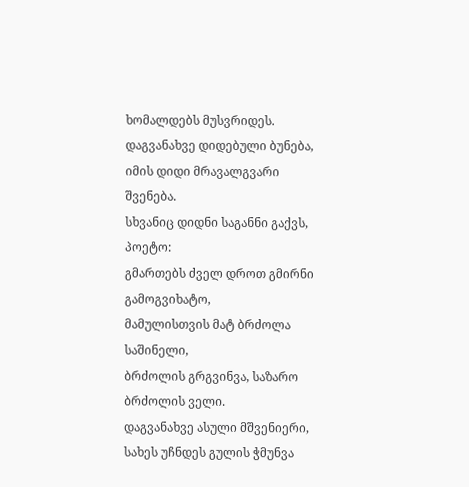ხომალდებს მუსვრიდეს.
დაგვანახვე დიდებული ბუნება,
იმის დიდი მრავალგვარი შვენება.
სხვანიც დიდნი საგანნი გაქვს, პოეტო:
გმართებს ძველ დროთ გმირნი გამოგვიხატო,
მამულისთვის მატ ბრძოლა საშინელი,
ბრძოლის გრგვინვა, საზარო ბრძოლის ველი.
დაგვანახვე ასული მშვენიერი,
სახეს უჩნდეს გულის ჭმუნვა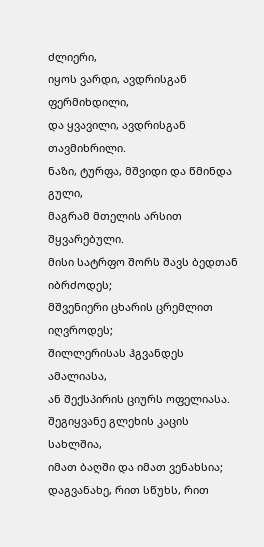ძლიერი,
იყოს ვარდი, ავდრისგან ფერმიხდილი,
და ყვავილი, ავდრისგან თავმიხრილი.
ნაზი, ტურფა, მშვიდი და წმინდა გული,
მაგრამ მთელის არსით შყვარებული.
მისი სატრფო შორს შავს ბედთან იბრძოდეს;
მშვენიერი ცხარის ცრემლით იღვროდეს;
შილლერისას ჰგვანდეს ამალიასა,
ან შექსპირის ციურს ოფელიასა.
შეგიყვანე გლეხის კაცის სახლშია,
იმათ ბაღში და იმათ ვენახსია;
დაგვანახე, რით სწუხს, რით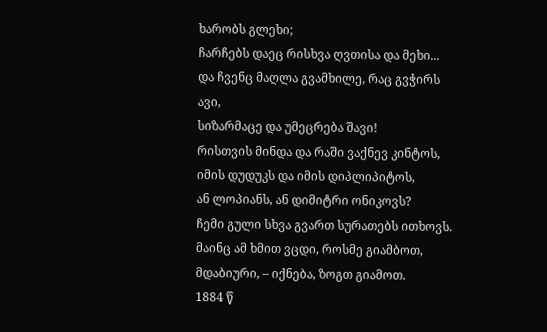ხარობს გლეხი;
ჩარჩებს დაეც რისხვა ღვთისა და მეხი...
და ჩვენც მაღლა გვამხილე, რაც გვჭირს ავი,
სიზარმაცე და უმეცრება შავი!
რისთვის მინდა და რაში ვაქნევ კინტოს,
იმის დუდუკს და იმის დიპლიპიტოს,
ან ლოპიანს, ან დიმიტრი ონიკოვს?
ჩემი გული სხვა გვართ სურათებს ითხოვს.
მაინც ამ ხმით ვცდი, როსმე გიამბოთ,
მდაბიური, – იქნება, ზოგთ გიამოთ.
1884 წ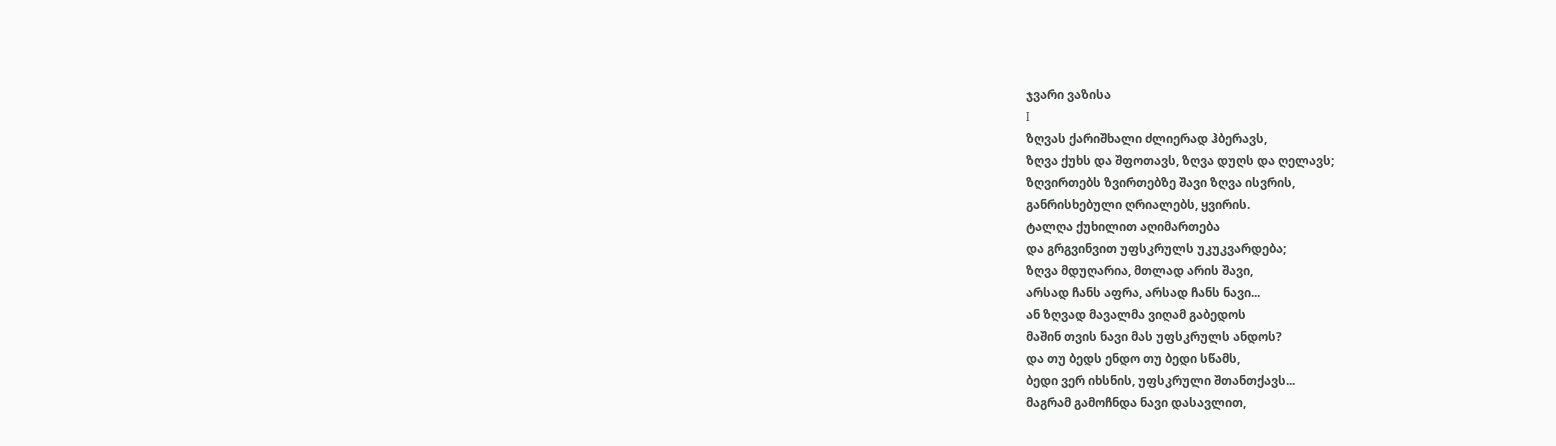ჯვარი ვაზისა
I
ზღვას ქარიშხალი ძლიერად ჰბერავს,
ზღვა ქუხს და შფოთავს, ზღვა დუღს და ღელავს;
ზღვირთებს ზვირთებზე შავი ზღვა ისვრის,
განრისხებული ღრიალებს, ყვირის.
ტალღა ქუხილით აღიმართება
და გრგვინვით უფსკრულს უკუკვარდება;
ზღვა მდუღარია, მთლად არის შავი,
არსად ჩანს აფრა, არსად ჩანს ნავი...
ან ზღვად მავალმა ვიღამ გაბედოს
მაშინ თვის ნავი მას უფსკრულს ანდოს?
და თუ ბედს ენდო თუ ბედი სწამს,
ბედი ვერ იხსნის, უფსკრული შთანთქავს...
მაგრამ გამოჩნდა ნავი დასავლით,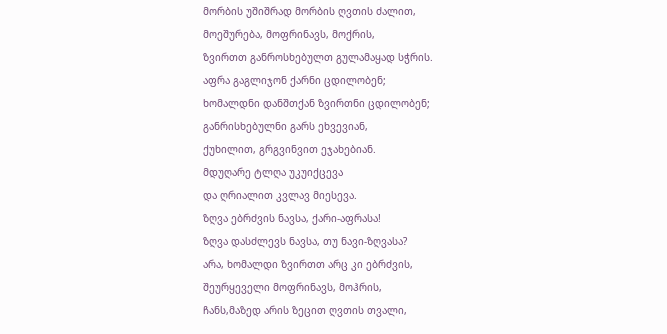მორბის უშიშრად მორბის ღვთის ძალით,
მოეშურება, მოფრინავს, მოქრის,
ზვირთთ განროსხებულთ გულამაყად სჭრის.
აფრა გაგლიჯონ ქარნი ცდილობენ;
ხომალდნი დანშთქან ზვირთნი ცდილობენ;
განრისხებულნი გარს ეხვევიან,
ქუხილით, გრგვინვით ეჯახებიან.
მდუღარე ტლღა უკუიქცევა
და ღრიალით კვლავ მიესევა.
ზღვა ებრძვის ნავსა, ქარი-აფრასა!
ზღვა დასძლევს ნავსა, თუ ნავი-ზღვასა?
არა, ხომალდი ზვირთთ არც კი ებრძვის,
შეურყეველი მოფრინავს, მოჰრის,
ჩანს,მაზედ არის ზეცით ღვთის თვალი,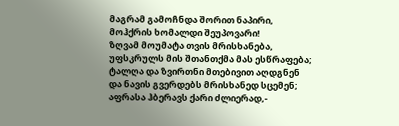მაგრამ გამოჩნდა შორით ნაპირი,
მოჰქრის ხომალდი შეუპოვარი!
ზღვამ მოუმატა თვის მრისხანება,
უფსკრულს მის შთანთქმა მას ესწრაფება;
ტალღა და ზვირთნი მთებივით აღდგნენ
და ნავის გვერდებს მრისხანედ სცემენ;
აფრასა ჰბერავს ქარი ძლიერად,-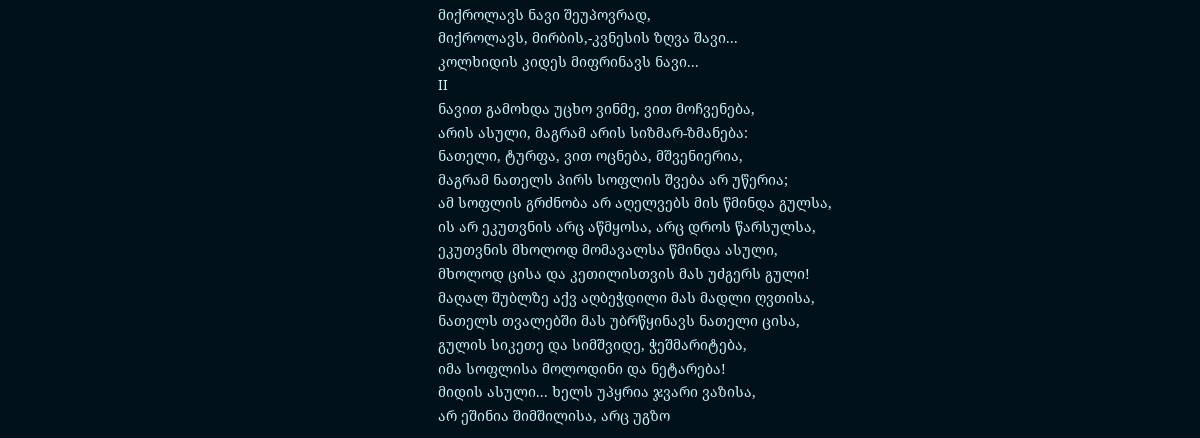მიქროლავს ნავი შეუპოვრად,
მიქროლავს, მირბის,-კვნესის ზღვა შავი...
კოლხიდის კიდეს მიფრინავს ნავი...
II
ნავით გამოხდა უცხო ვინმე, ვით მოჩვენება,
არის ასული, მაგრამ არის სიზმარ-ზმანება:
ნათელი, ტურფა, ვით ოცნება, მშვენიერია,
მაგრამ ნათელს პირს სოფლის შვება არ უწერია;
ამ სოფლის გრძნობა არ აღელვებს მის წმინდა გულსა,
ის არ ეკუთვნის არც აწმყოსა, არც დროს წარსულსა,
ეკუთვნის მხოლოდ მომავალსა წმინდა ასული,
მხოლოდ ცისა და კეთილისთვის მას უძგერს გული!
მაღალ შუბლზე აქვ აღბეჭდილი მას მადლი ღვთისა,
ნათელს თვალებში მას უბრწყინავს ნათელი ცისა,
გულის სიკეთე და სიმშვიდე, ჭეშმარიტება,
იმა სოფლისა მოლოდინი და ნეტარება!
მიდის ასული... ხელს უპყრია ჯვარი ვაზისა,
არ ეშინია შიმშილისა, არც უგზო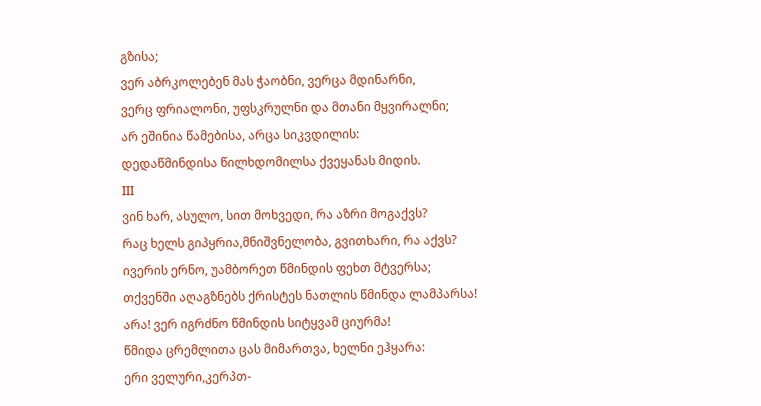გზისა;
ვერ აბრკოლებენ მას ჭაობნი, ვერცა მდინარნი,
ვერც ფრიალონი, უფსკრულნი და მთანი მყვირალნი;
არ ეშინია წამებისა, არცა სიკვდილის:
დედაწმინდისა წილხდომილსა ქვეყანას მიდის.
III
ვინ ხარ, ასულო, სით მოხვედი, რა აზრი მოგაქვს?
რაც ხელს გიპყრია,მნიშვნელობა, გვითხარი, რა აქვს?
ივერის ერნო, უამბორეთ წმინდის ფეხთ მტვერსა;
თქვენში აღაგზნებს ქრისტეს ნათლის წმინდა ლამპარსა!
არა! ვერ იგრძნო წმინდის სიტყვამ ციურმა!
წმიდა ცრემლითა ცას მიმართვა, ხელნი ეჰყარა:
ერი ველური,კერპთ-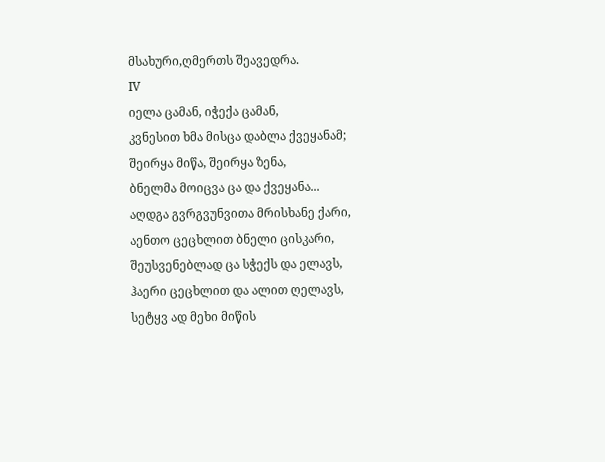მსახური,ღმერთს შეავედრა.
IV
იელა ცამან, იჭექა ცამან,
კვნესით ხმა მისცა დაბლა ქვეყანამ;
შეირყა მიწა, შეირყა ზენა,
ბნელმა მოიცვა ცა და ქვეყანა...
აღდგა გვრგვუნვითა მრისხანე ქარი,
აენთო ცეცხლით ბნელი ცისკარი,
შეუსვენებლად ცა სჭექს და ელავს,
ჰაერი ცეცხლით და ალით ღელავს,
სეტყვ ად მეხი მიწის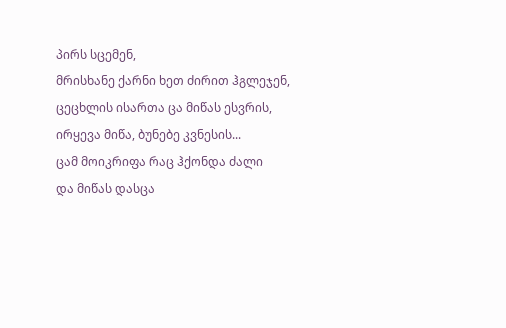პირს სცემენ,
მრისხანე ქარნი ხეთ ძირით ჰგლეჯენ,
ცეცხლის ისართა ცა მიწას ესვრის,
ირყევა მიწა, ბუნებე კვნესის...
ცამ მოიკრიფა რაც ჰქონდა ძალი
და მიწას დასცა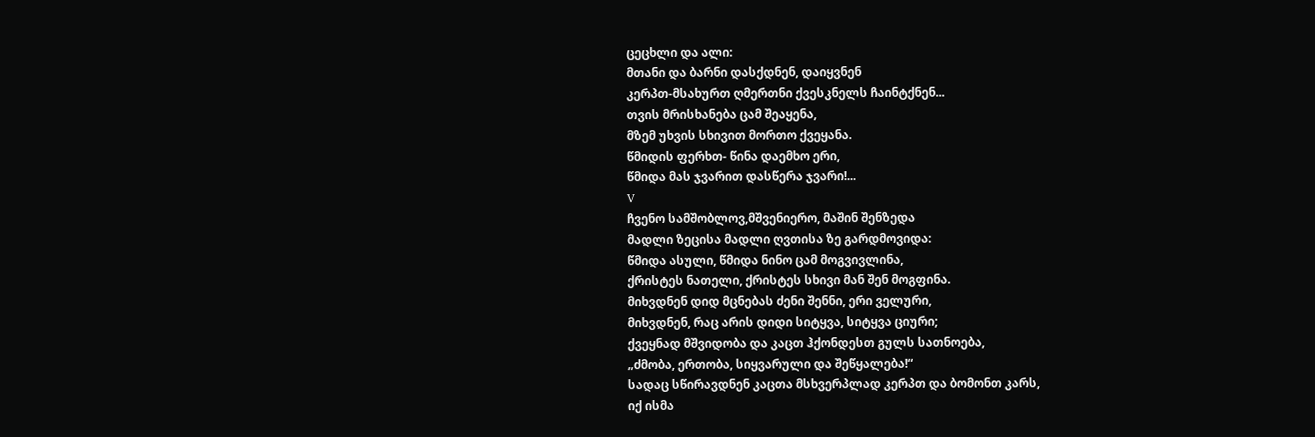ცეცხლი და ალი:
მთანი და ბარნი დასქდნენ, დაიყვნენ
კერპთ-მსახურთ ღმერთნი ქვესკნელს ჩაინტქნენ...
თვის მრისხანება ცამ შეაყენა,
მზემ უხვის სხივით მორთო ქვეყანა.
წმიდის ფერხთ- წინა დაემხო ერი,
წმიდა მას ჯვარით დასწერა ჯვარი!...
V
ჩვენო სამშობლოვ,მშვენიერო, მაშინ შენზედა
მადლი ზეცისა მადლი ღვთისა ზე გარდმოვიდა:
წმიდა ასული, წმიდა ნინო ცამ მოგვივლინა,
ქრისტეს ნათელი, ქრისტეს სხივი მან შენ მოგფინა.
მიხვდნენ დიდ მცნებას ძენი შენნი, ერი ველური,
მიხვდნენ, რაც არის დიდი სიტყვა, სიტყვა ციური;
ქვეყნად მშვიდობა და კაცთ ჰქონდესთ გულს სათნოება,
„ძმობა, ერთობა, სიყვარული და შეწყალება!“
სადაც სწირავდნენ კაცთა მსხვერპლად კერპთ და ბომონთ კარს,
იქ ისმა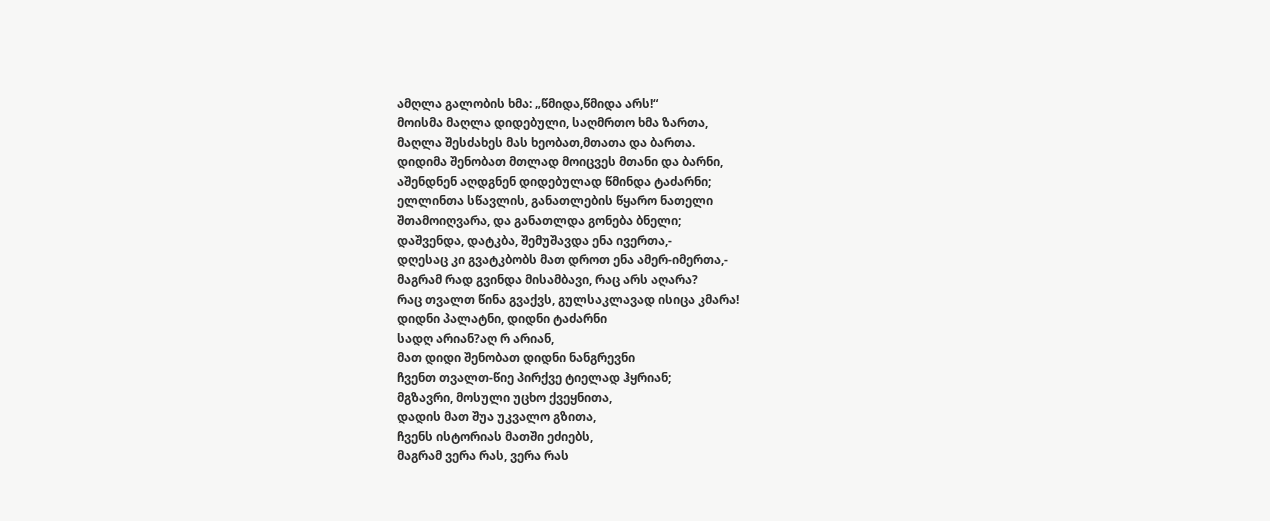ამღლა გალობის ხმა: „წმიდა,წმიდა არს!“
მოისმა მაღლა დიდებული, საღმრთო ხმა ზართა,
მაღლა შესძახეს მას ხეობათ,მთათა და ბართა.
დიდიმა შენობათ მთლად მოიცვეს მთანი და ბარნი,
აშენდნენ აღდგნენ დიდებულად წმინდა ტაძარნი;
ელლინთა სწავლის, განათლების წყარო ნათელი
შთამოიღვარა, და განათლდა გონება ბნელი;
დაშვენდა, დატკბა, შემუშავდა ენა ივერთა,-
დღესაც კი გვატკბობს მათ დროთ ენა ამერ-იმერთა,-
მაგრამ რად გვინდა მისამბავი, რაც არს აღარა?
რაც თვალთ წინა გვაქვს, გულსაკლავად ისიცა კმარა!
დიდნი პალატნი, დიდნი ტაძარნი
სადღ არიან?აღ რ არიან,
მათ დიდი შენობათ დიდნი ნანგრევნი
ჩვენთ თვალთ-წიე პირქვე ტიელად ჰყრიან;
მგზავრი, მოსული უცხო ქვეყნითა,
დადის მათ შუა უკვალო გზითა,
ჩვენს ისტორიას მათში ეძიებს,
მაგრამ ვერა რას, ვერა რას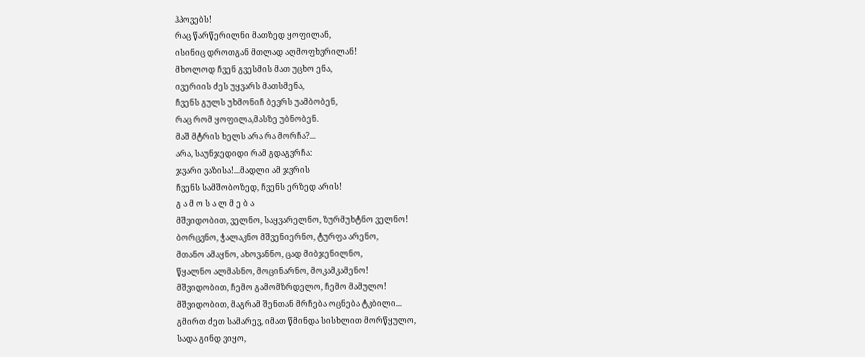ჰპოვებს!
რაც წარწერილნი მათზედ ყოფილან,
ისინიც დროთგან მთლად აღმოფხვრილან!
მხოლოდ ჩვენ გვესმის მათ უცხო ენა,
ივერიის ძეს უყვარს მათსმენა,
ჩვენს გულს უხმონიჩ ბევრს უამბობენ,
რაც რომ ყოფილა,მასზე უბნობენ.
მაშ მტრის ხელს არა რა მორჩა?...
არა, საუნჯედიდი რამ გდაგვრჩა:
ჯვარი ვაზისა!...მადლი ამ ჯვრის
ჩვენს სამშობოზედ, ჩვენს ერზედ არის!
გ ა მ ო ს ა ლ მ ე ბ ა
მშვიდობით, ველნო, საყვარელნო, ზურმუხტნო ველნო!
ბორცვნო, ჭალაკნო მშვენიერნო, ტურფა არენო,
მთანო ამაყნო, ახოვანნო, ცად მიბჯენილნო,
წყალნო ალმასნო, მოცინარნო, მოკამკამენო!
მშვიდობით, ჩემო გამომზრდელო, ჩემო მამულო!
მშვიდობით, მაგრამ შენთან მრჩება ოცნება ტკბილი...
გმირთ ძეთ სამარევ, იმათ წმინდა სისხლით მორწყულო,
სადა გინდ ვიყო,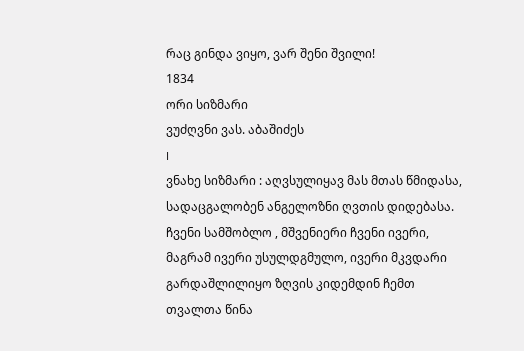რაც გინდა ვიყო, ვარ შენი შვილი!
1834
ორი სიზმარი
ვუძღვნი ვას. აბაშიძეს
I
ვნახე სიზმარი : აღვსულიყავ მას მთას წმიდასა,
სადაცგალობენ ანგელოზნი ღვთის დიდებასა.
ჩვენი სამშობლო , მშვენიერი ჩვენი ივერი,
მაგრამ ივერი უსულდგმულო, ივერი მკვდარი
გარდაშლილიყო ზღვის კიდემდინ ჩემთ თვალთა წინა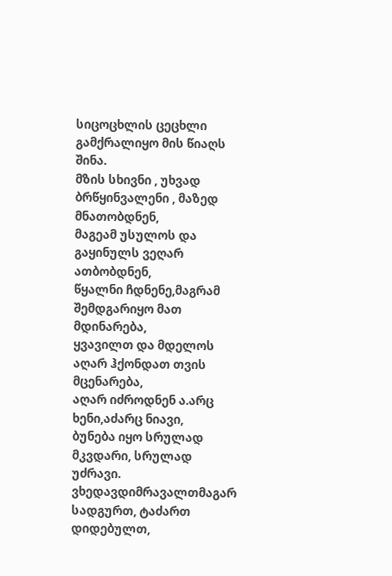სიცოცხლის ცეცხლი გამქრალიყო მის წიაღს შინა.
მზის სხივნი , უხვად ბრწყინვალენი , მაზედ მნათობდნენ,
მაგეამ უსულოს და გაყინულს ვეღარ ათბობდნენ,
წყალნი ჩდნენე,მაგრამ შემდგარიყო მათ მდინარება,
ყვავილთ და მდელოს აღარ ჰქონდათ თვის მცენარება,
აღარ იძროდნენ ა.არც ხენი,აძარც ნიავი,
ბუნება იყო სრულად მკვდარი, სრულად უძრავი.
ვხედავდიმრავალთმაგარ სადგურთ, ტაძართ დიდებულთ,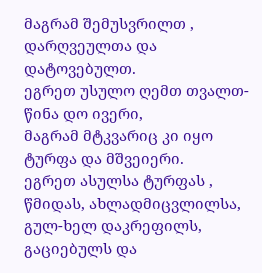მაგრამ შემუსვრილთ , დარღვეულთა და დატოვებულთ.
ეგრეთ უსულო ღემთ თვალთ-წინა დო ივერი,
მაგრამ მტკვარიც კი იყო ტურფა და მშვეიერი.
ეგრეთ ასულსა ტურფას , წმიდას, ახლადმიცვლილსა,
გულ-ხელ დაკრეფილს, გაციებულს და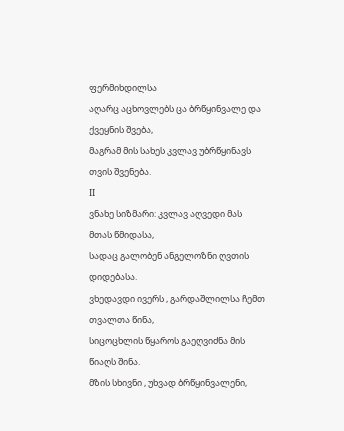ფერმიხდილსა
აღარც აცხოვლებს ცა ბრწყინვალე და ქვეყნის შვება,
მაგრამ მის სახეს კვლავ უბრწყინავს თვის შვენება.
II
ვნახე სიზმარი: კვლავ აღვედი მას მთას წმიდასა,
სადაც გალობენ ანგელოზნი ღვთის დიდებასა.
ვხედავდი ივერს , გარდაშლილსა ჩემთ თვალთა წინა,
სიცოცხლის წყაროს გაეღვიძნა მის წიაღს შინა.
მზის სხივნი , უხვად ბრწყინვალენი,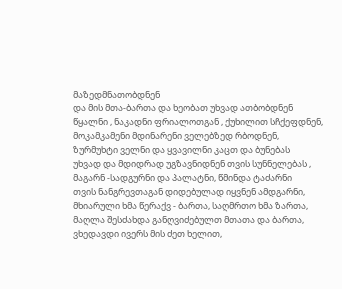მაზედმნათობდნენ
და მის მთა-ბართა და ხეობათ უხვად ათბობდნენ
წყალნი , ნაკადნი ფრიალოთგან , ქუხილით სჩქეფდნენ,
მოკამკამენი მდინარენი ველებზედ რბოდნენ,
ზურმუხტი ველნი და ყვავილნი კაცთ და ბუნებას
უხვად და მდიდრად უგზავნიდნენ თვის სუნნელებას ,
მაგარნ -სადგურნი და პალატნი, წმინდა ტაძარნი
თვის ნანგრევთაგან დიდებულად იყვნენ ამდგარნი,
მხიარული ხმა წერაქვ - ბართა, საღმრთო ხმა ზართა,
მაღლა შესძახდა განღვიძებულთ მთათა და ბართა,
ვხედავდი ივერს მის ძეთ ხელით,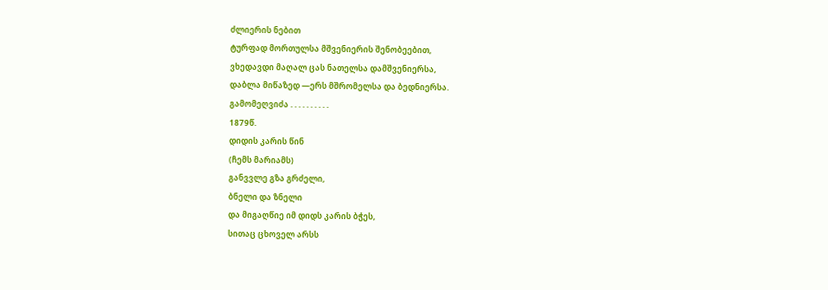ძლიერის ნებით
ტურფად მორთულსა მშვენიერის შენობეებით,
ვხედავდი მაღალ ცას ნათელსა დამშვენიერსა,
დაბლა მიწაზედ —ერს მშრომელსა და ბედნიერსა.
გამომეღვიძა . . . . . . . . . .
1879წ.
დიდის კარის წინ
(ჩემს მარიამს)
განვვლე გზა გრძელი,
ბნელი და ზნელი
და მიგაღწიე იმ დიდს კარის ბჭეს,
სითაც ცხოველ არსს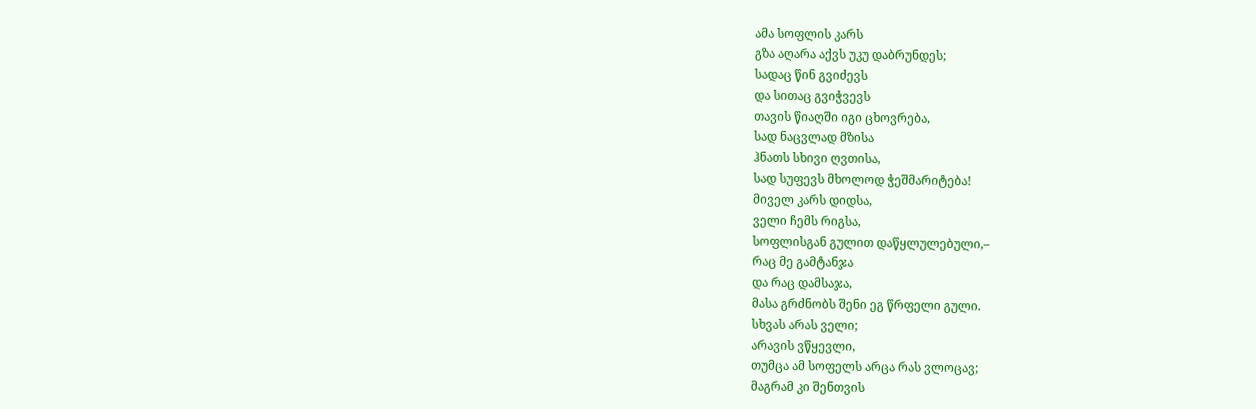ამა სოფლის კარს
გზა აღარა აქვს უკუ დაბრუნდეს;
სადაც წინ გვიძევს
და სითაც გვიჭვევს
თავის წიაღში იგი ცხოვრება,
სად ნაცვლად მზისა
ჰნათს სხივი ღვთისა,
სად სუფევს მხოლოდ ჭეშმარიტება!
მიველ კარს დიდსა,
ველი ჩემს რიგსა,
სოფლისგან გულით დაწყლულებული,–
რაც მე გამტანჯა
და რაც დამსაჯა,
მასა გრძნობს შენი ეგ წრფელი გული.
სხვას არას ველი;
არავის ვწყევლი,
თუმცა ამ სოფელს არცა რას ვლოცავ;
მაგრამ კი შენთვის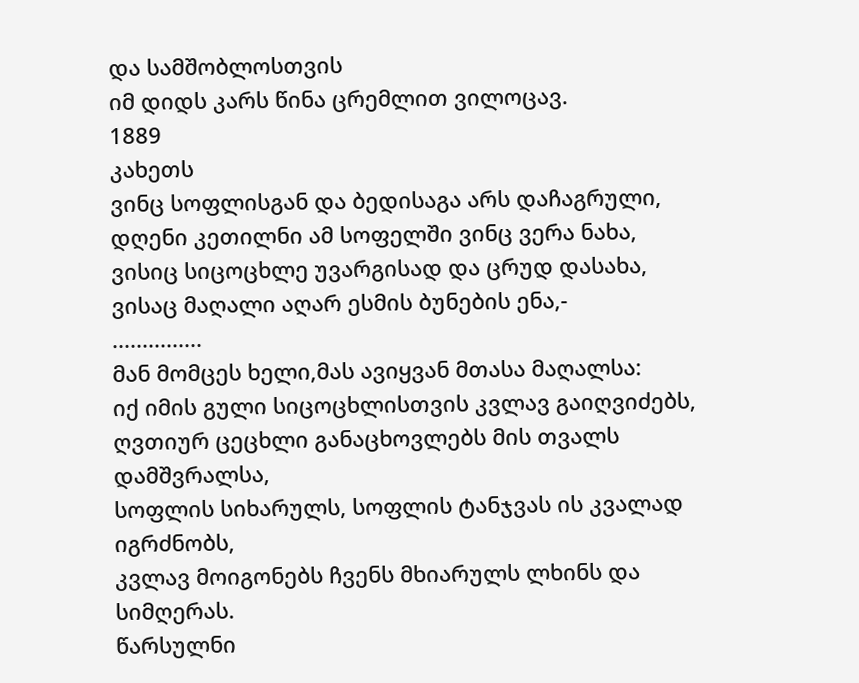და სამშობლოსთვის
იმ დიდს კარს წინა ცრემლით ვილოცავ.
1889
კახეთს
ვინც სოფლისგან და ბედისაგა არს დაჩაგრული,
დღენი კეთილნი ამ სოფელში ვინც ვერა ნახა,
ვისიც სიცოცხლე უვარგისად და ცრუდ დასახა,
ვისაც მაღალი აღარ ესმის ბუნების ენა,-
...............
მან მომცეს ხელი,მას ავიყვან მთასა მაღალსა:
იქ იმის გული სიცოცხლისთვის კვლავ გაიღვიძებს,
ღვთიურ ცეცხლი განაცხოვლებს მის თვალს დამშვრალსა,
სოფლის სიხარულს, სოფლის ტანჯვას ის კვალად იგრძნობს,
კვლავ მოიგონებს ჩვენს მხიარულს ლხინს და სიმღერას.
წარსულნი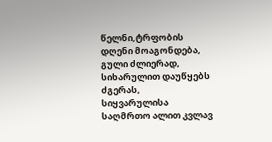წელნი,ტრფობის დღენი მოაგონდება,
გული ძლიერად, სიხარულით დაუწყებს ძგერას,
სიყვარულისა საღმრთო ალით კვლავ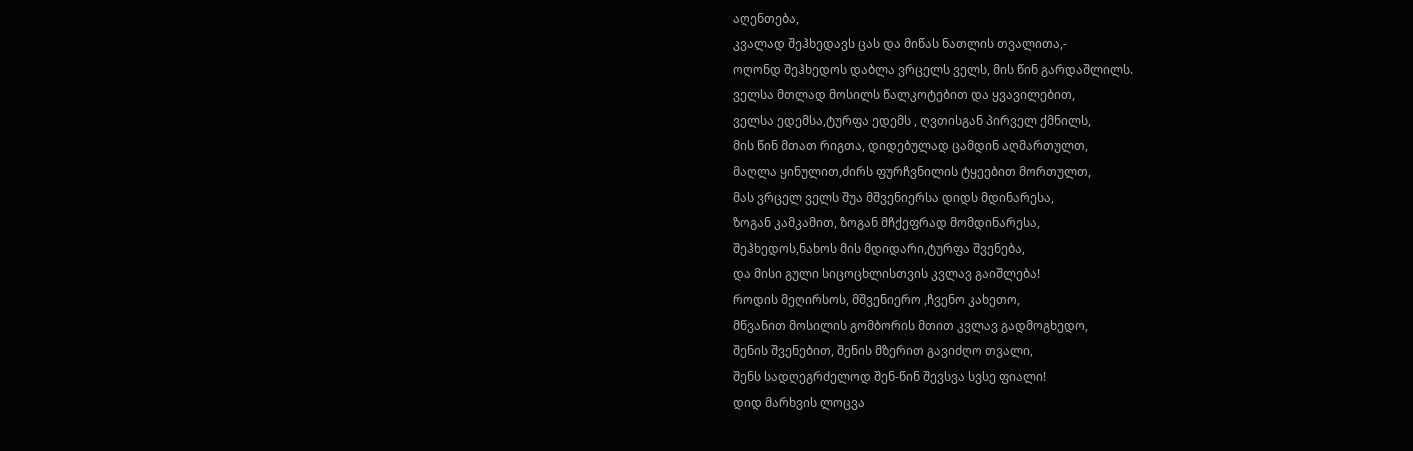აღენთება,
კვალად შეჰხედავს ცას და მიწას ნათლის თვალითა,-
ოღონდ შეჰხედოს დაბლა ვრცელს ველს, მის წინ გარდაშლილს.
ველსა მთლად მოსილს წალკოტებით და ყვავილებით,
ველსა ედემსა,ტურფა ედემს , ღვთისგან პირველ ქმნილს,
მის წინ მთათ რიგთა, დიდებულად ცამდინ აღმართულთ,
მაღლა ყინულით,ძირს ფურჩვნილის ტყეებით მორთულთ,
მას ვრცელ ველს შუა მშვენიერსა დიდს მდინარესა,
ზოგან კამკამით, ზოგან მჩქეფრად მომდინარესა,
შეჰხედოს,ნახოს მის მდიდარი,ტურფა შვენება,
და მისი გული სიცოცხლისთვის კვლავ გაიშლება!
როდის მეღირსოს, მშვენიერო ,ჩვენო კახეთო,
მწვანით მოსილის გომბორის მთით კვლავ გადმოგხედო,
შენის შვენებით, შენის მზერით გავიძღო თვალი,
შენს სადღეგრძელოდ შენ-წინ შევსვა სვსე ფიალი!
დიდ მარხვის ლოცვა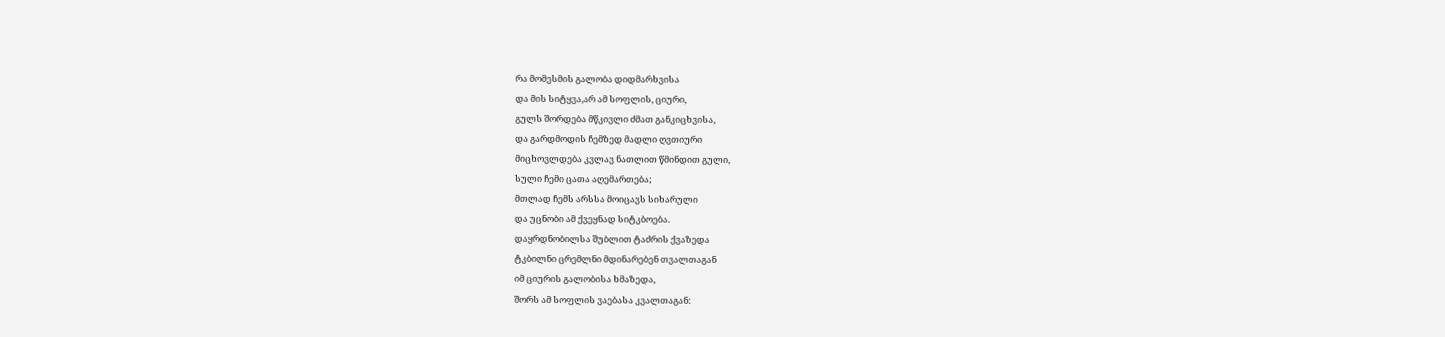რა მომესმის გალობა დიდმარხვისა
და მის სიტყვა,არ ამ სოფლის, ციური,
გულს შორდება მწკივლი ძმათ განკიცხვისა,
და გარდმოდის ჩემზედ მადლი ღვთიური
მიცხოვლდება კვლავ ნათლით წმინდით გული,
სული ჩემი ცათა აღემართება;
მთლად ჩემს არსსა მოიცავს სიხარული
და უცნობი ამ ქვეყნად სიტკბოება.
დაყრდნობილსა შუბლით ტაძრის ქვაზედა
ტკბილნი ცრემლნი მდინარებენ თვალთაგან
იმ ციურის გალობისა ხმაზედა,
შორს ამ სოფლის ვაებასა კვალთაგან: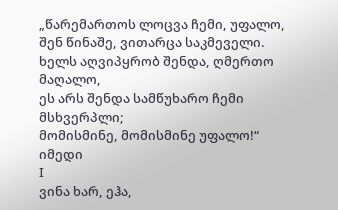„წარემართოს ლოცვა ჩემი, უფალო,
შენ წინაშე, ვითარცა საკმეველი.
ხელს აღვიპყრობ შენდა, ღმერთო მაღალო,
ეს არს შენდა სამწუხარო ჩემი მსხვერპლი;
მომისმინე, მომისმინე უფალო!“
იმედი
I
ვინა ხარ, ეჰა,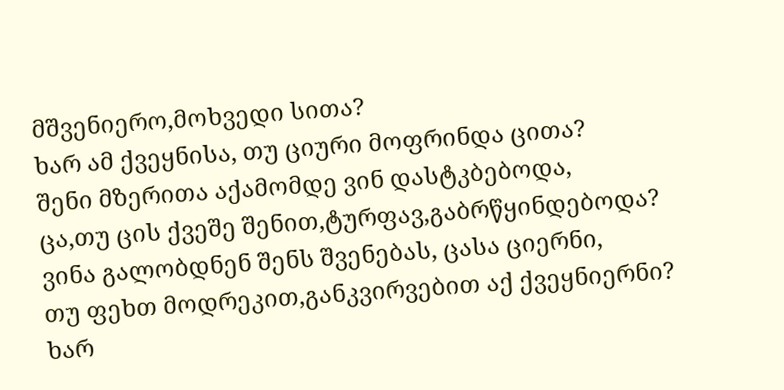მშვენიერო,მოხვედი სითა?
ხარ ამ ქვეყნისა, თუ ციური მოფრინდა ცითა?
შენი მზერითა აქამომდე ვინ დასტკბებოდა,
ცა,თუ ცის ქვეშე შენით,ტურფავ,გაბრწყინდებოდა?
ვინა გალობდნენ შენს შვენებას, ცასა ციერნი,
თუ ფეხთ მოდრეკით,განკვირვებით აქ ქვეყნიერნი?
ხარ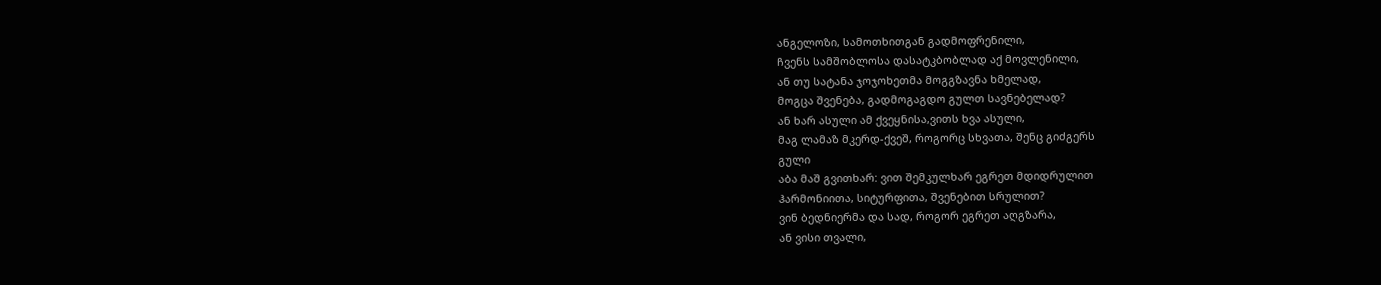ანგელოზი, სამოთხითგან გადმოფრენილი,
ჩვენს სამშობლოსა დასატკბობლად აქ მოვლენილი,
ან თუ სატანა ჯოჯოხეთმა მოგგზავნა ხმელად,
მოგცა შვენება, გადმოგაგდო გულთ სავნებელად?
ან ხარ ასული ამ ქვეყნისა,ვითს ხვა ასული,
მაგ ლამაზ მკერდ-ქვეშ, როგორც სხვათა, შენც გიძგერს
გული
აბა მაშ გვითხარ: ვით შემკულხარ ეგრეთ მდიდრულით
ჰარმონიითა, სიტურფითა, შვენებით სრულით?
ვინ ბედნიერმა და სად, როგორ ეგრეთ აღგზარა,
ან ვისი თვალი,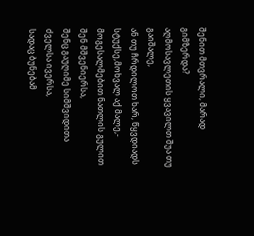შენით მთვრალი, მარად გიმზერდა?
აღმოსავლეთის ყვავილთ შუა თუ გაიშალე,
ან თუ ჩრდილოთ ხარ, წყვდიადს სტუქსე,მოხვალ აქ მალე,-
მოგესალმებით ნათლის გულით შენ მშვენიერსა,
შენც გაუღიმე სიმშვიდითა ძველსა ივერსა,
სადაც ბუნებამ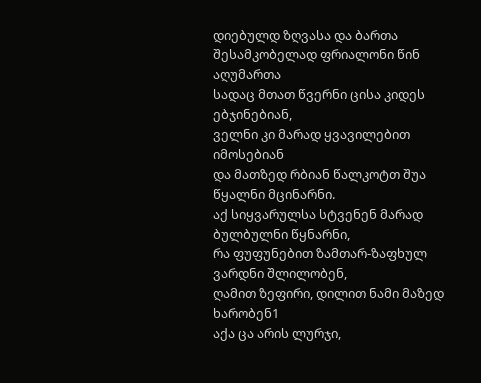დიებულდ ზღვასა და ბართა
შესამკობელად ფრიალონი წინ აღუმართა
სადაც მთათ წვერნი ცისა კიდეს ებჯინებიან,
ველნი კი მარად ყვავილებით იმოსებიან
და მათზედ რბიან წალკოტთ შუა წყალნი მცინარნი.
აქ სიყვარულსა სტვენენ მარად ბულბულნი წყნარნი,
რა ფუფუნებით ზამთარ-ზაფხულ ვარდნი შლილობენ,
ღამით ზეფირი, დილით ნამი მაზედ ხარობენ1
აქა ცა არის ლურჯი,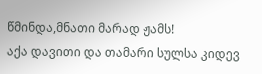წმინდა,მნათი მარად ჟამს!
აქა დავითი და თამარი სულსა კიდევ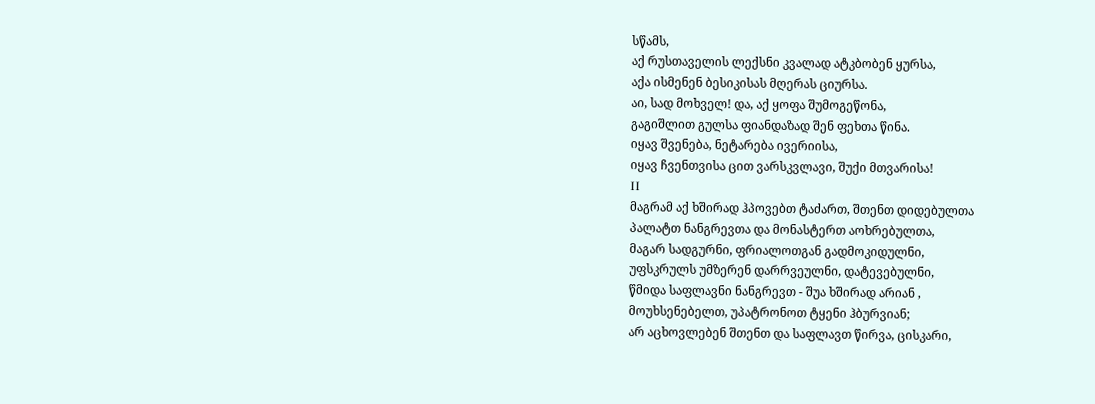სწამს,
აქ რუსთაველის ლექსნი კვალად ატკბობენ ყურსა,
აქა ისმენენ ბესიკისას მღერას ციურსა.
აი, სად მოხველ! და, აქ ყოფა შუმოგეწონა,
გაგიშლით გულსა ფიანდაზად შენ ფეხთა წინა.
იყავ შვენება, ნეტარება ივერიისა,
იყავ ჩვენთვისა ცით ვარსკვლავი, შუქი მთვარისა!
ΙΙ
მაგრამ აქ ხშირად ჰპოვებთ ტაძართ, შთენთ დიდებულთა
პალატთ ნანგრევთა და მონასტერთ აოხრებულთა,
მაგარ სადგურნი, ფრიალოთგან გადმოკიდულნი,
უფსკრულს უმზერენ დარრვეულნი, დატევებულნი,
წმიდა საფლავნი ნანგრევთ - შუა ხშირად არიან ,
მოუხსენებელთ, უპატრონოთ ტყენი ჰბურვიან;
არ აცხოვლებენ შთენთ და საფლავთ წირვა, ცისკარი,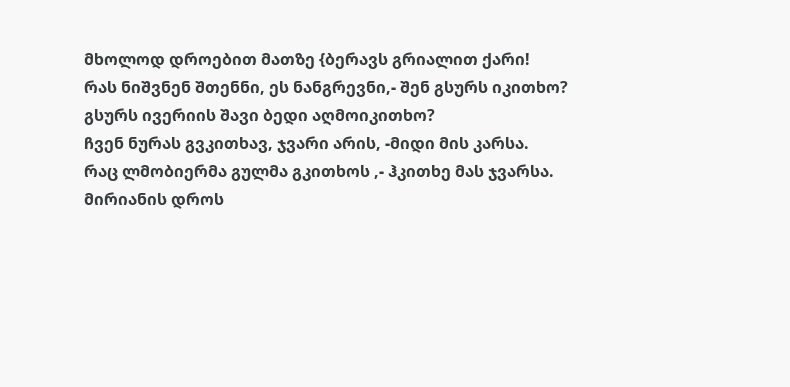მხოლოდ დროებით მათზე {ბერავს გრიალით ქარი!
რას ნიშვნენ შთენნი, ეს ნანგრევნი,- შენ გსურს იკითხო?
გსურს ივერიის შავი ბედი აღმოიკითხო?
ჩვენ ნურას გვკითხავ, ჯვარი არის, -მიდი მის კარსა.
რაც ლმობიერმა გულმა გკითხოს ,- ჰკითხე მას ჯვარსა.
მირიანის დროს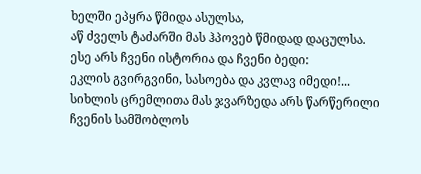ხელში ეპყრა წმიდა ასულსა,
აწ ძველს ტაძარში მას ჰპოვებ წმიდად დაცულსა.
ესე არს ჩვენი ისტორია და ჩვენი ბედი:
ეკლის გვირგვინი, სასოება და კვლავ იმედი!...
სიხლის ცრემლითა მას ჯვარზედა არს წარწერილი
ჩვენის სამშობლოს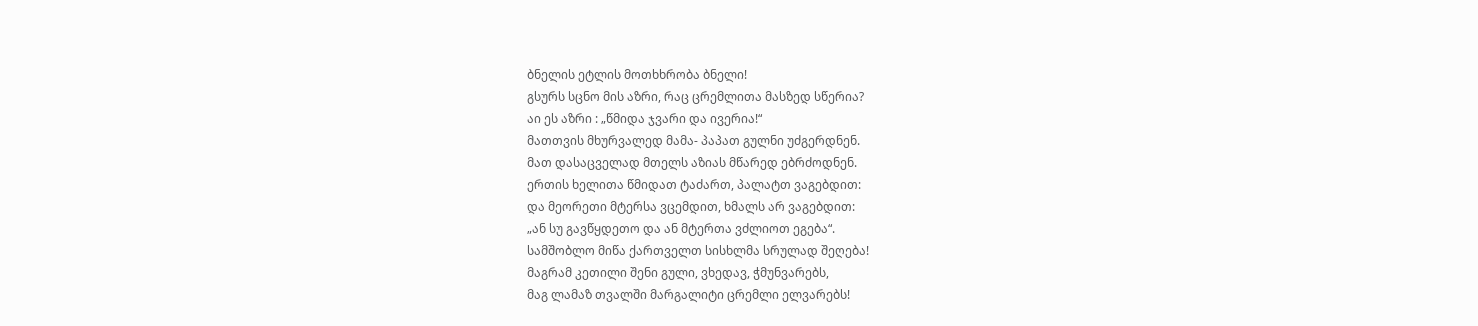ბნელის ეტლის მოთხხრობა ბნელი!
გსურს სცნო მის აზრი, რაც ცრემლითა მასზედ სწერია?
აი ეს აზრი : „წმიდა ჯვარი და ივერია!“
მათთვის მხურვალედ მამა- პაპათ გულნი უძგერდნენ.
მათ დასაცველად მთელს აზიას მწარედ ებრძოდნენ.
ერთის ხელითა წმიდათ ტაძართ, პალატთ ვაგებდით:
და მეორეთი მტერსა ვცემდით, ხმალს არ ვაგებდით:
„ან სუ გავწყდეთო და ან მტერთა ვძლიოთ ეგება“.
სამშობლო მიწა ქართველთ სისხლმა სრულად შეღება!
მაგრამ კეთილი შენი გული, ვხედავ, ჭმუნვარებს,
მაგ ლამაზ თვალში მარგალიტი ცრემლი ელვარებს!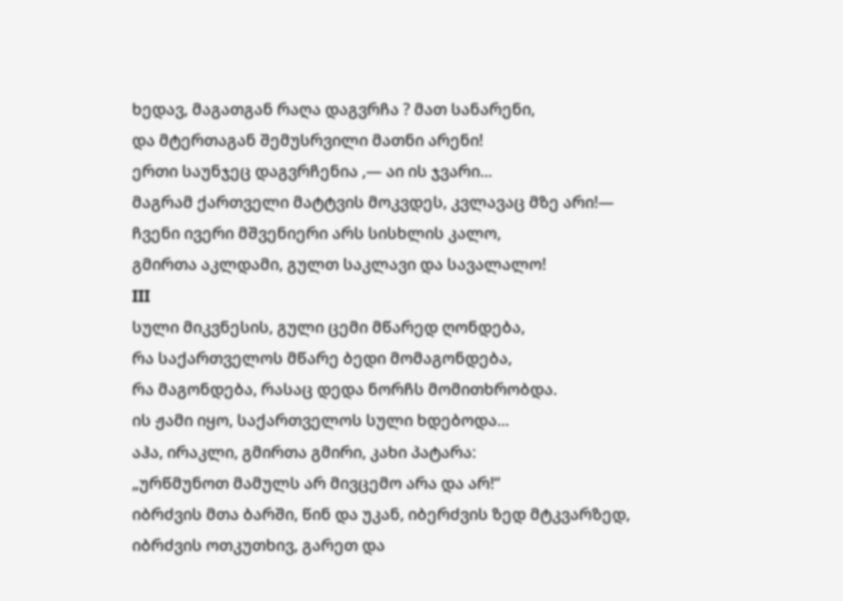ხედავ, მაგათგან რაღა დაგვრჩა ? მათ სანარენი,
და მტერთაგან შემუსრვილი მათნი არენი!
ერთი საუნჯეც დაგვრჩენია ,— აი ის ჯვარი...
მაგრამ ქართველი მატტვის მოკვდეს, კვლავაც მზე არი!—
ჩვენი ივერი მშვენიერი არს სისხლის კალო,
გმირთა აკლდამი, გულთ საკლავი და სავალალო!
ΙΙΙ
სული მიკვნესის, გული ცემი მწარედ ღონდება,
რა საქართველოს მწარე ბედი მომაგონდება,
რა მაგონდება, რასაც დედა ნორჩს მომითხრობდა.
ის ჟამი იყო, საქართველოს სული ხდებოდა...
აჰა, ირაკლი, გმირთა გმირი, კახი პატარა:
„ურწმუნოთ მამულს არ მივცემო არა და არ!“
იბრძვის მთა ბარში, წინ და უკან, იბერძვის ზედ მტკვარზედ,
იბრძვის ოთკუთხივ, გარეთ და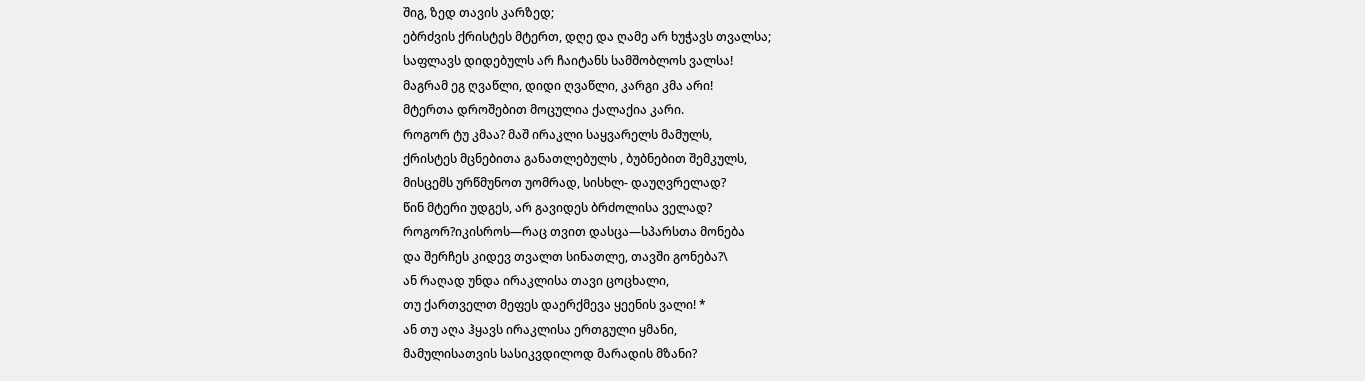შიგ, ზედ თავის კარზედ;
ებრძვის ქრისტეს მტერთ, დღე და ღამე არ ხუჭავს თვალსა;
საფლავს დიდებულს არ ჩაიტანს სამშობლოს ვალსა!
მაგრამ ეგ ღვაწლი, დიდი ღვაწლი, კარგი კმა არი!
მტერთა დროშებით მოცულია ქალაქია კარი.
როგორ ტუ კმაა? მაშ ირაკლი საყვარელს მამულს,
ქრისტეს მცნებითა განათლებულს , ბუბნებით შემკულს,
მისცემს ურწმუნოთ უომრად, სისხლ- დაუღვრელად?
წინ მტერი უდგეს, არ გავიდეს ბრძოლისა ველად?
როგორ?იკისროს—რაც თვით დასცა—სპარსთა მონება
და შერჩეს კიდევ თვალთ სინათლე, თავში გონება?\
ან რაღად უნდა ირაკლისა თავი ცოცხალი,
თუ ქართველთ მეფეს დაერქმევა ყეენის ვალი! *
ან თუ აღა ჰყავს ირაკლისა ერთგული ყმანი,
მამულისათვის სასიკვდილოდ მარადის მზანი?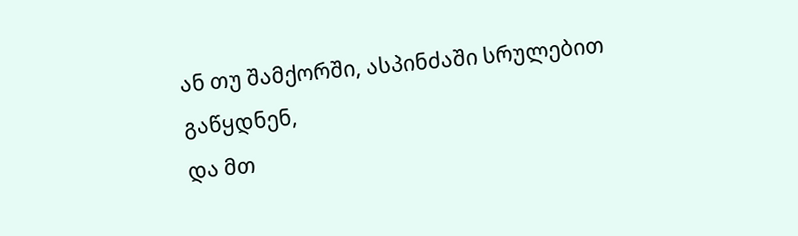ან თუ შამქორში, ასპინძაში სრულებით გაწყდნენ,
და მთ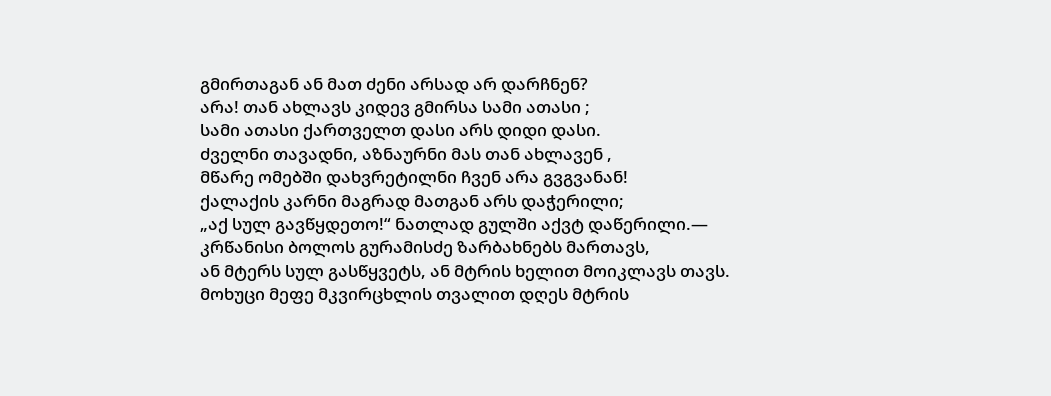გმირთაგან ან მათ ძენი არსად არ დარჩნენ?
არა! თან ახლავს კიდევ გმირსა სამი ათასი ;
სამი ათასი ქართველთ დასი არს დიდი დასი.
ძველნი თავადნი, აზნაურნი მას თან ახლავენ ,
მწარე ომებში დახვრეტილნი ჩვენ არა გვგვანან!
ქალაქის კარნი მაგრად მათგან არს დაჭერილი;
„აქ სულ გავწყდეთო!“ ნათლად გულში აქვტ დაწერილი.—
კრწანისი ბოლოს გურამისძე ზარბახნებს მართავს,
ან მტერს სულ გასწყვეტს, ან მტრის ხელით მოიკლავს თავს.
მოხუცი მეფე მკვირცხლის თვალით დღეს მტრის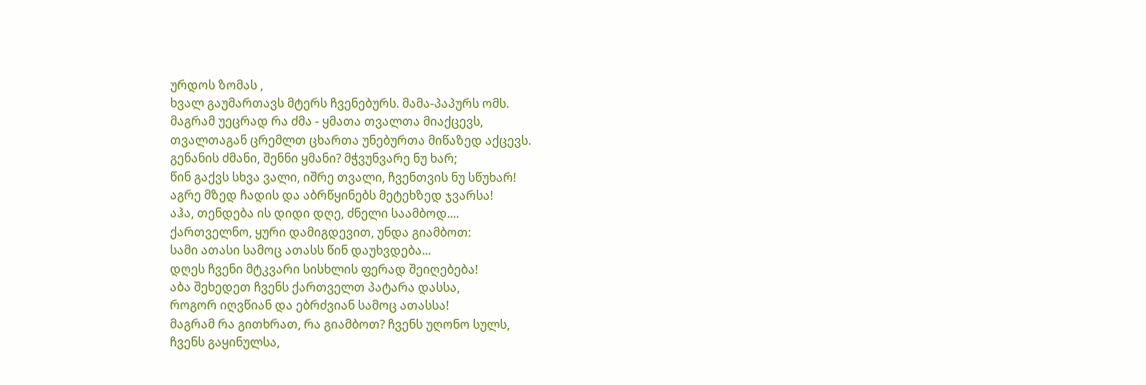ურდოს ზომას ,
ხვალ გაუმართავს მტერს ჩვენებურს. მამა-პაპურს ომს.
მაგრამ უეცრად რა ძმა - ყმათა თვალთა მიაქცევს,
თვალთაგან ცრემლთ ცხართა უნებურთა მიწაზედ აქცევს.
გენანის ძმანი, შენნი ყმანი? მჭვუნვარე ნუ ხარ;
წინ გაქვს სხვა ვალი, იშრე თვალი, ჩვენთვის ნუ სწუხარ!
აგრე მზედ ჩადის და აბრწყინებს მეტეხზედ ჯვარსა!
აჰა, თენდება ის დიდი დღე, ძნელი საამბოდ....
ქართველნო, ყური დამიგდევით, უნდა გიამბოთ:
სამი ათასი სამოც ათასს წინ დაუხვდება...
დღეს ჩვენი მტკვარი სისხლის ფერად შეიღებება!
აბა შეხედეთ ჩვენს ქართველთ პატარა დასსა,
როგორ იღვწიან და ებრძვიან სამოც ათასსა!
მაგრამ რა გითხრათ, რა გიამბოთ? ჩვენს უღონო სულს,
ჩვენს გაყინულსა,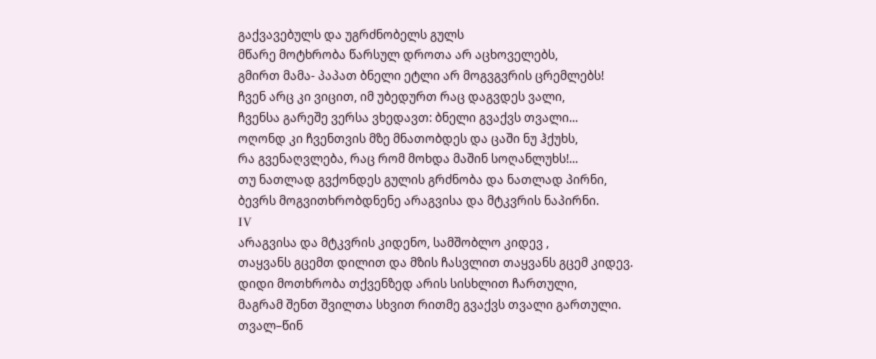გაქვავებულს და უგრძნობელს გულს
მწარე მოტხრობა წარსულ დროთა არ აცხოველებს,
გმირთ მამა- პაპათ ბნელი ეტლი არ მოგვგვრის ცრემლებს!
ჩვენ არც კი ვიცით, იმ უბედურთ რაც დაგვდეს ვალი,
ჩვენსა გარეშე ვერსა ვხედავთ: ბნელი გვაქვს თვალი...
ოღონდ კი ჩვენთვის მზე მნათობდეს და ცაში ნუ ჰქუხს,
რა გვენაღვლება, რაც რომ მოხდა მაშინ სოღანლუხს!...
თუ ნათლად გვქონდეს გულის გრძნობა და ნათლად პირნი,
ბევრს მოგვითხრობდნენე არაგვისა და მტკვრის ნაპირნი.
ΙV
არაგვისა და მტკვრის კიდენო, სამშობლო კიდევ ,
თაყვანს გცემთ დილით და მზის ჩასვლით თაყვანს გცემ კიდევ.
დიდი მოთხრობა თქვენზედ არის სისხლით ჩართული,
მაგრამ შენთ შვილთა სხვით რითმე გვაქვს თვალი გართული.
თვალ–წინ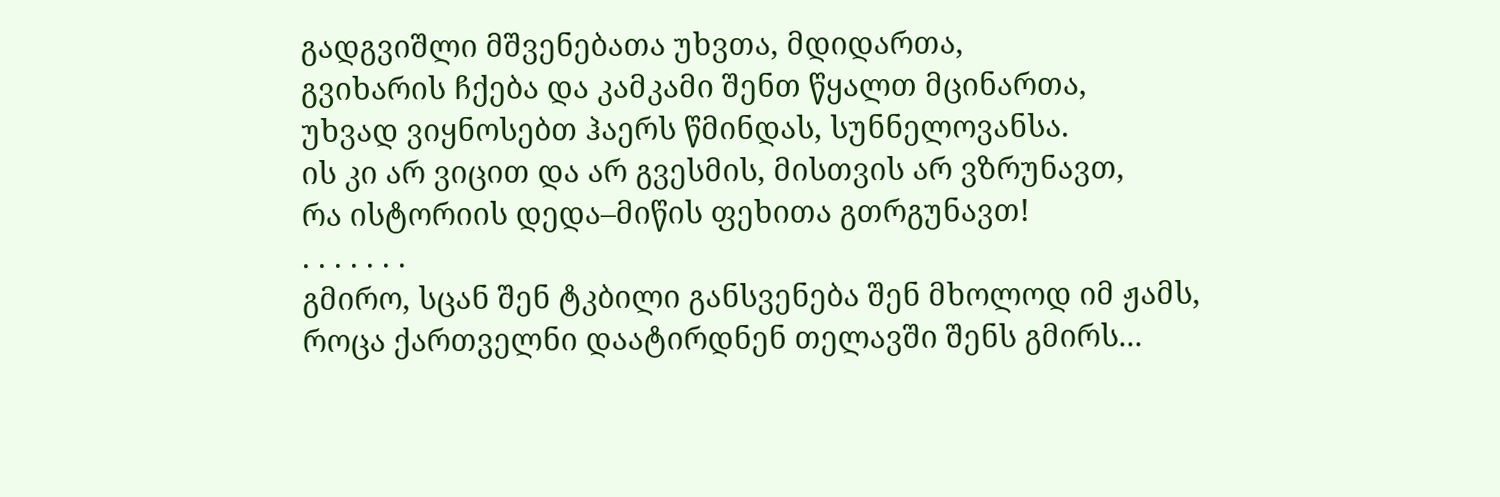გადგვიშლი მშვენებათა უხვთა, მდიდართა,
გვიხარის ჩქება და კამკამი შენთ წყალთ მცინართა,
უხვად ვიყნოსებთ ჰაერს წმინდას, სუნნელოვანსა.
ის კი არ ვიცით და არ გვესმის, მისთვის არ ვზრუნავთ,
რა ისტორიის დედა–მიწის ფეხითა გთრგუნავთ!
. . . . . . .
გმირო, სცან შენ ტკბილი განსვენება შენ მხოლოდ იმ ჟამს,
როცა ქართველნი დაატირდნენ თელავში შენს გმირს...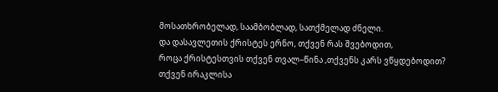მოსათხრობელად, საამბობლად, სათქმელად ძნელი.
და დასავლეთის ქრისტეს ერნო, თქვენ რას შვებოდით,
როცა ქრისტესთვის თქვენ თვალ–წინა ,თქვენს კარს ვწყდებოდით?
თქვენ ირაკლისა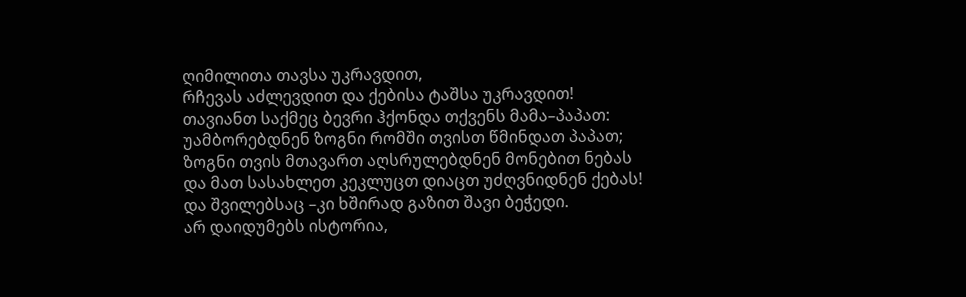ღიმილითა თავსა უკრავდით,
რჩევას აძლევდით და ქებისა ტაშსა უკრავდით!
თავიანთ საქმეც ბევრი ჰქონდა თქვენს მამა–პაპათ:
უამბორებდნენ ზოგნი რომში თვისთ წმინდათ პაპათ;
ზოგნი თვის მთავართ აღსრულებდნენ მონებით ნებას
და მათ სასახლეთ კეკლუცთ დიაცთ უძღვნიდნენ ქებას!
და შვილებსაც –კი ხშირად გაზით შავი ბეჭედი.
არ დაიდუმებს ისტორია,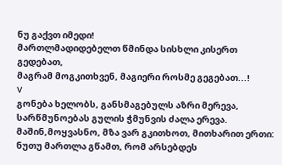ნუ გაქვთ იმედი!
მართლმადიდებელთ წმინდა სისხლი კისერთ გედებათ,
მაგრამ მოგკითხვენ, მაგიერი როსმე გეგებათ...!
V
გონება ხელობს, განსმაგებულს აზრი მერევა,
სარწმუნოებას გულის ჭმუნვის ძალა ერევა.
მაშინ,მოყვასნო, მზა ვარ გკითხოთ, მითხარით ერთი:
ნუთუ მართლა გწამთ, რომ არსებდეს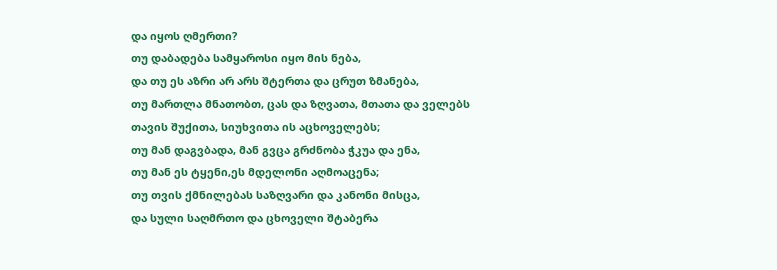და იყოს ღმერთი?
თუ დაბადება სამყაროსი იყო მის ნება,
და თუ ეს აზრი არ არს შტერთა და ცრუთ ზმანება,
თუ მართლა მნათობთ, ცას და ზღვათა, მთათა და ველებს
თავის შუქითა, სიუხვითა ის აცხოველებს;
თუ მან დაგვბადა, მან გვცა გრძნობა ჭკუა და ენა,
თუ მან ეს ტყენი,ეს მდელონი აღმოაცენა;
თუ თვის ქმნილებას საზღვარი და კანონი მისცა,
და სული საღმრთო და ცხოველი შტაბერა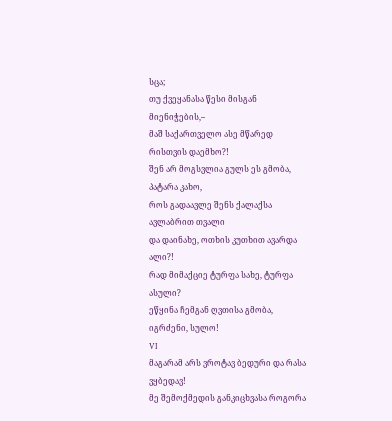სცა;
თუ ქვეყანასა წესი მისგან მიენიჭების,–
მაშ საქართველო ასე მწარედ რისთვის დაემხო?!
შენ არ მოგსვლია გულს ეს გმობა, პატარა კახო,
როს გადაავლე შენს ქალაქსა ავლაბრით თვალი
და დაინახე, ოთხის კუთხით ავარდა ალი?!
რად მიმაქციე ტურფა სახე, ტურფა ასული?
ეწყინა ჩემგან ღვთისა გმობა, იგრძენი, სულო!
VI
მაგარამ არს ვროტავ ბედური და რასა ვყბედავ!
მე შემოქმედის განკიცხვასა როგორა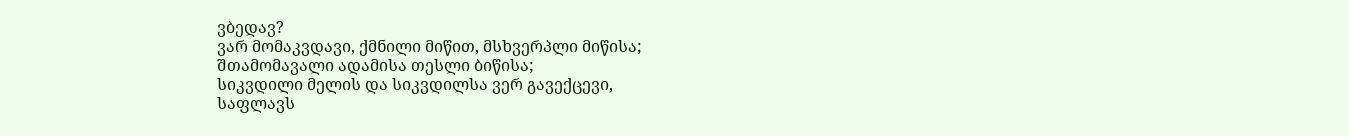ვბედავ?
ვარ მომაკვდავი, ქმნილი მიწით, მსხვერპლი მიწისა;
შთამომავალი ადამისა თესლი ბიწისა;
სიკვდილი მელის და სიკვდილსა ვერ გავექცევი,
საფლავს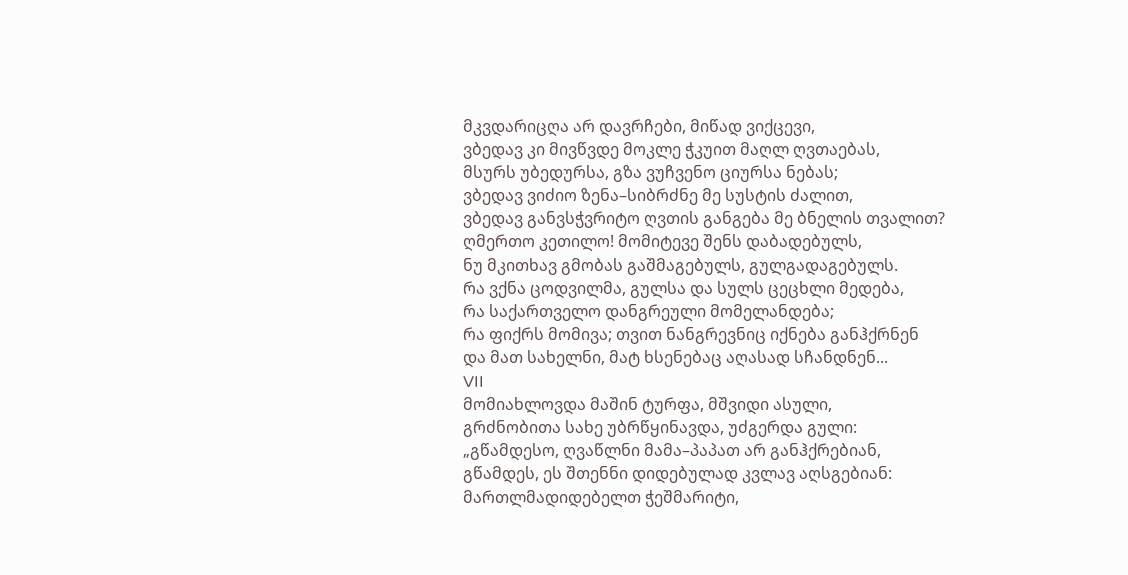მკვდარიცღა არ დავრჩები, მიწად ვიქცევი,
ვბედავ კი მივწვდე მოკლე ჭკუით მაღლ ღვთაებას,
მსურს უბედურსა, გზა ვუჩვენო ციურსა ნებას;
ვბედავ ვიძიო ზენა–სიბრძნე მე სუსტის ძალით,
ვბედავ განვსჭვრიტო ღვთის განგება მე ბნელის თვალით?
ღმერთო კეთილო! მომიტევე შენს დაბადებულს,
ნუ მკითხავ გმობას გაშმაგებულს, გულგადაგებულს.
რა ვქნა ცოდვილმა, გულსა და სულს ცეცხლი მედება,
რა საქართველო დანგრეული მომელანდება;
რა ფიქრს მომივა; თვით ნანგრევნიც იქნება განჰქრნენ
და მათ სახელნი, მატ ხსენებაც აღასად სჩანდნენ...
VII
მომიახლოვდა მაშინ ტურფა, მშვიდი ასული,
გრძნობითა სახე უბრწყინავდა, უძგერდა გული:
„გწამდესო, ღვაწლნი მამა–პაპათ არ განჰქრებიან,
გწამდეს, ეს შთენნი დიდებულად კვლავ აღსგებიან:
მართლმადიდებელთ ჭეშმარიტი,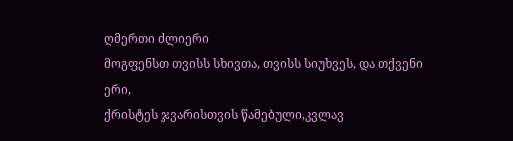ღმერთი ძლიერი
მოგფენსთ თვისს სხივთა, თვისს სიუხვეს, და თქვენი ერი,
ქრისტეს ჯვარისთვის წამებული,კვლავ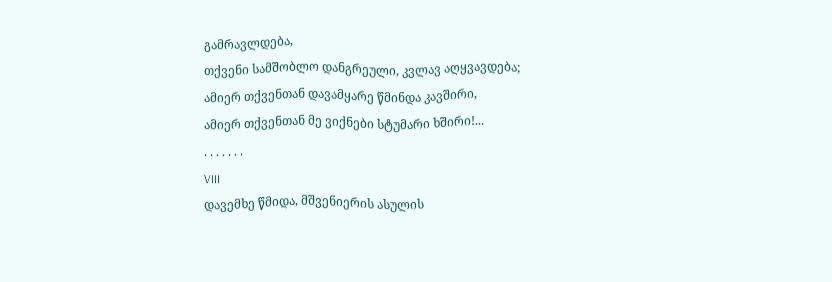გამრავლდება,
თქვენი სამშობლო დანგრეული, კვლავ აღყვავდება;
ამიერ თქვენთან დავამყარე წმინდა კავშირი,
ამიერ თქვენთან მე ვიქნები სტუმარი ხშირი!...
. . . . . . .
VIII
დავემხე წმიდა, მშვენიერის ასულის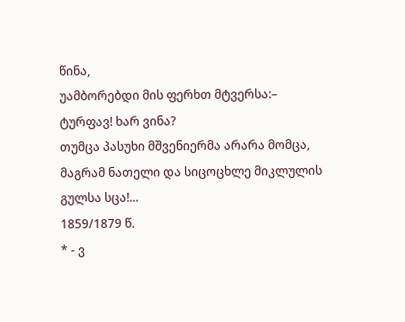წინა,
უამბორებდი მის ფერხთ მტვერსა:– ტურფავ! ხარ ვინა?
თუმცა პასუხი მშვენიერმა არარა მომცა,
მაგრამ ნათელი და სიცოცხლე მიკლულის გულსა სცა!...
1859/1879 წ.
* - ვ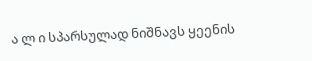ა ლ ი სპარსულად ნიშნავს ყეენის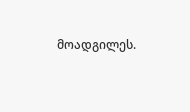მოადგილეს.